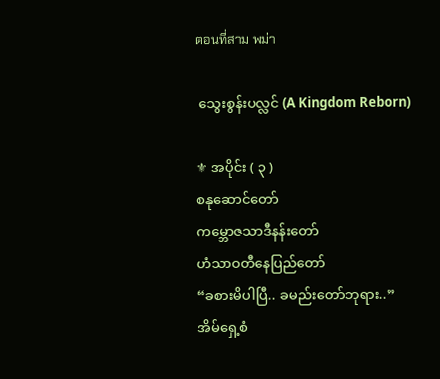ตอนที่สาม พม่า

 သွေးစွန်းပလ္လင် (A Kingdom Reborn)

⚜ အပိုင်း ( ၃ )
စနုဆောင်တော်
ကမ္ဘောဇသာဒီနန်းတော်
ဟံသာဝတီနေပြည်တော်
“ခစားမိပါပြီ.. ခမည်းတော်ဘုရား..”
အိမ်ရှေ့စံ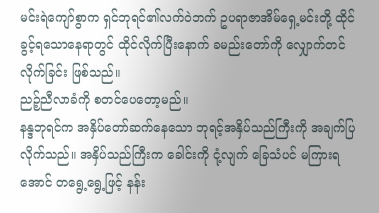မင်းရဲကျော်စွာက ရှင်ဘုရင်၏လက်ဝဲဘက် ဥပရာဇာအိမ်ရှေ့မင်းတို့ ထိုင်ခွင့်ရသောနေရာတွင် ထိုင်လိုက်ပြီးနောက် ခမည်းတော်ကို လျှောက်တင်လိုက်ခြင်း ဖြစ်သည်။
ညဉ့်ညီလာခံကို စတင်ပေတော့မည်။
နန္ဒဘုရင်က အနှိပ်တော်ဆက်နေသော ဘုရင့်အနှိပ်သည်ကြီးကို အချက်ပြလိုက်သည်။ အနှိပ်သည်ကြီးက ခေါင်းကို ငုံ့လျက် ခြေသံပင် မကြားရအောင် တရွေ့ရွေ့ဖြင့် နန်း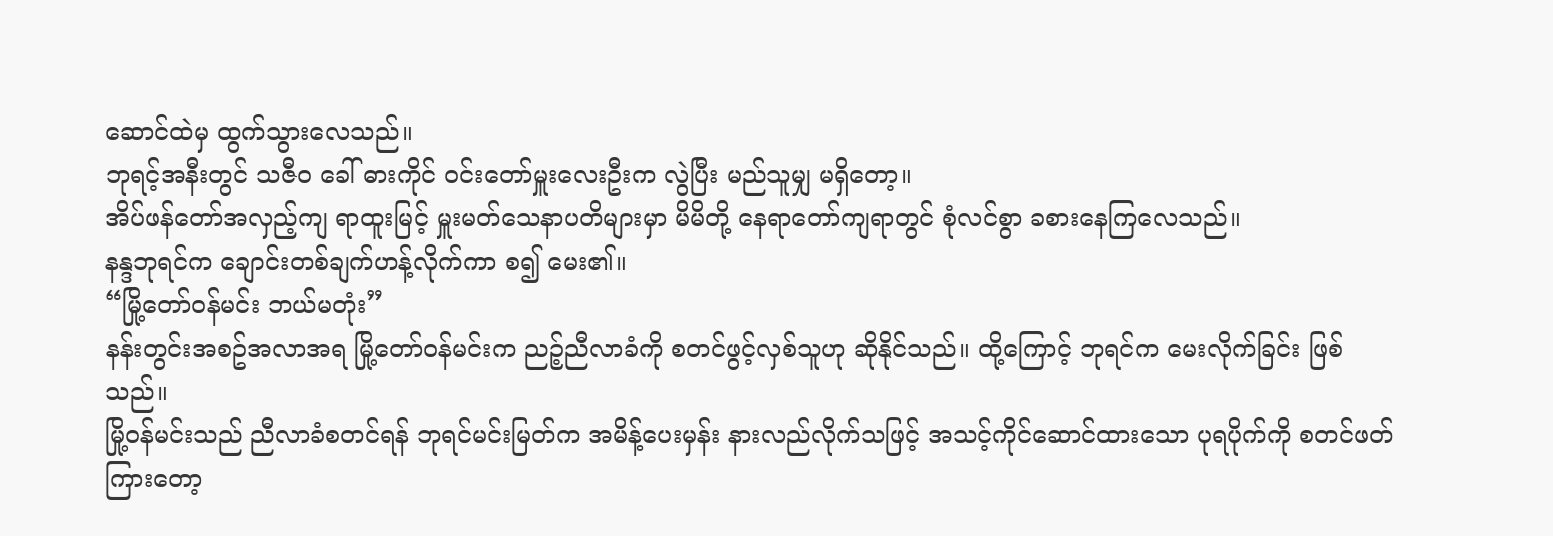ဆောင်ထဲမှ ထွက်သွားလေသည်။
ဘုရင့်အနီးတွင် သဇီဝ ခေါ် ဓားကိုင် ဝင်းတော်မှူးလေးဦးက လွဲပြီး မည်သူမျှ မရှိတော့။
အိပ်ဖန်တော်အလှည့်ကျ ရာထူးမြင့် မှူးမတ်သေနာပတိများမှာ မိမိတို့ နေရာတော်ကျရာတွင် စုံလင်စွာ ခစားနေကြလေသည်။
နန္ဒဘုရင်က ချောင်းတစ်ချက်ဟန့်လိုက်ကာ စ၍ မေး၏။
“မြို့တော်ဝန်မင်း ဘယ်မတုံး”
နန်းတွင်းအစဥ်အလာအရ မြို့တော်ဝန်မင်းက ညဉ့်ညီလာခံကို စတင်ဖွင့်လှစ်သူဟု ဆိုနိုင်သည်။ ထို့ကြောင့် ဘုရင်က မေးလိုက်ခြင်း ဖြစ်သည်။
မြို့ဝန်မင်းသည် ညီလာခံစတင်ရန် ဘုရင်မင်းမြတ်က အမိန့်ပေးမှန်း နားလည်လိုက်သဖြင့် အသင့်ကိုင်ဆောင်ထားသော ပုရပိုက်ကို စတင်ဖတ်ကြားတော့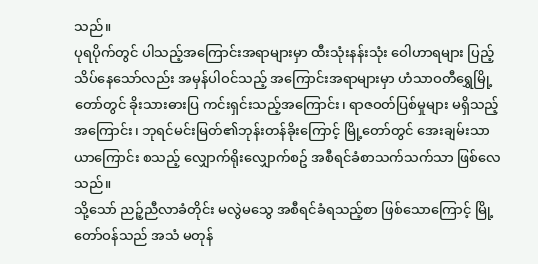သည်။
ပုရပိုက်တွင် ပါသည့်အကြောင်းအရာများမှာ ထီးသုံးနန်းသုံး ဝေါဟာရများ ပြည့်သိပ်နေသော်လည်း အမှန်ပါဝင်သည့် အကြောင်းအရာများမှာ ဟံသာဝတီရွှေမြို့တော်တွင် ခိုးသားဓားပြ ကင်းရှင်းသည့်အကြောင်း၊ ရာဇဝတ်ပြစ်မှုများ မရှိသည့်အကြောင်း၊ ဘုရင်မင်းမြတ်၏ဘုန်းတန်ခိုးကြောင့် မြို့တော်တွင် အေးချမ်းသာယာကြောင်း စသည့် လျှောက်ရိုးလျှောက်စဥ် အစီရင်ခံစာသက်သက်သာ ဖြစ်လေသည်။
သို့သော် ညဉ့်ညီလာခံတိုင်း မလွဲမသွေ အစီရင်ခံရသည့်စာ ဖြစ်သောကြောင့် မြို့တော်ဝန်သည် အသံ မတုန်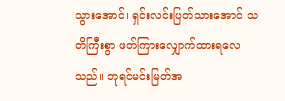သွားအောင်၊ ရှင်းလင်းပြတ်သားအောင် သတိကြီးစွာ ဖတ်ကြားလျှောက်ထားရလေသည်။ ဘုရင်မင်းမြတ်အ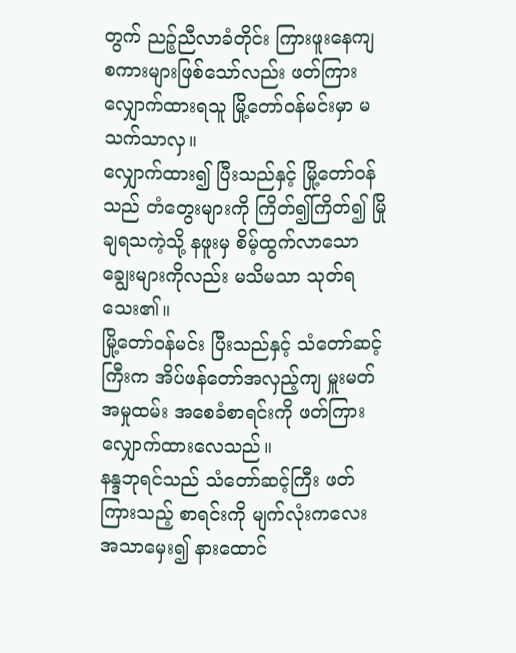တွက် ညဉ့်ညီလာခံတိုင်း ကြားဖူးနေကျ စကားများဖြစ်သော်လည်း ဖတ်ကြားလျှောက်ထားရသူ မြို့တော်ဝန်မင်းမှာ မသက်သာလှ။
လျှောက်ထား၍ ပြီးသည်နှင့် မြို့တော်ဝန်သည် တံတွေးများကို ကြိတ်၍ကြိတ်၍ မြိုချရသကဲ့သို့ နဖူးမှ စိမ့်ထွက်လာသော ချွေးများကိုလည်း မသိမသာ သုတ်ရသေး၏။
မြို့တော်ဝန်မင်း ပြီးသည်နှင့် သံတော်ဆင့်ကြီးက အိပ်ဖန်တော်အလှည့်ကျ မှူးမတ်အမှုထမ်း အစေခံစာရင်းကို ဖတ်ကြားလျှောက်ထားလေသည်။
နန္ဒဘုရင်သည် သံတော်ဆင့်ကြီး ဖတ်ကြားသည့် စာရင်းကို မျက်လုံးကလေး အသာမှေး၍ နားထောင်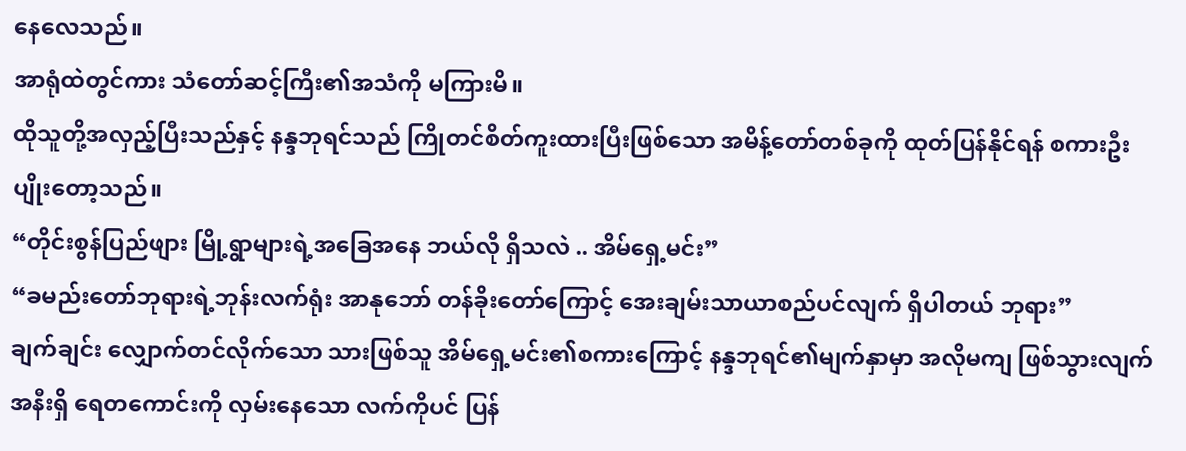နေလေသည်။
အာရုံထဲတွင်ကား သံတော်ဆင့်ကြီး၏အသံကို မကြားမိ။
ထိုသူတို့အလှည့်ပြီးသည်နှင့် နန္ဒဘုရင်သည် ကြိုတင်စိတ်ကူးထားပြီးဖြစ်သော အမိန့်တော်တစ်ခုကို ထုတ်ပြန်နိုင်ရန် စကားဦး ပျိုးတော့သည်။
“တိုင်းစွန်ပြည်ဖျား မြို့ရွာများရဲ့အခြေအနေ ဘယ်လို ရှိသလဲ .. အိမ်ရှေ့မင်း”
“ခမည်းတော်ဘုရားရဲ့ဘုန်းလက်ရုံး အာနုဘော် တန်ခိုးတော်ကြောင့် အေးချမ်းသာယာစည်ပင်လျက် ရှိပါတယ် ဘုရား”
ချက်ချင်း လျှောက်တင်လိုက်သော သားဖြစ်သူ အိမ်ရှေ့မင်း၏စကားကြောင့် နန္ဒဘုရင်၏မျက်နှာမှာ အလိုမကျ ဖြစ်သွားလျက် အနီးရှိ ရေတကောင်းကို လှမ်းနေသော လက်ကိုပင် ပြန်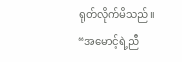ရုတ်လိုက်မိသည်။
“အမောင့်ရဲ့ညီ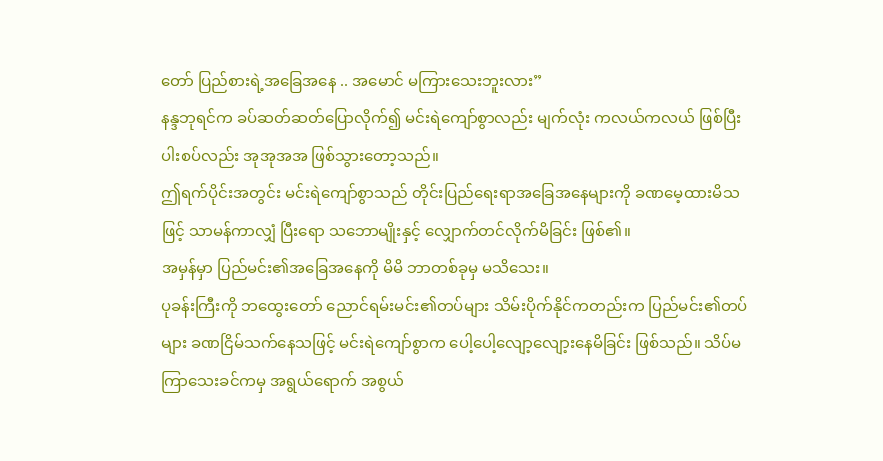တော် ပြည်စားရဲ့အခြေအနေ .. အမောင် မကြားသေးဘူးလား”
နန္ဒဘုရင်က ခပ်ဆတ်ဆတ်ပြောလိုက်၍ မင်းရဲကျော်စွာလည်း မျက်လုံး ကလယ်ကလယ် ဖြစ်ပြီး ပါးစပ်လည်း အုအုအအ ဖြစ်သွားတော့သည်။
ဤရက်ပိုင်းအတွင်း မင်းရဲကျော်စွာသည် တိုင်းပြည်ရေးရာအခြေအနေများကို ခဏမေ့ထားမိသဖြင့် သာမန်ကာလျှံ ပြီးရော သဘောမျိုးနှင့် လျှောက်တင်လိုက်မိခြင်း ဖြစ်၏။
အမှန်မှာ ပြည်မင်း၏အခြေအနေကို မိမိ ဘာတစ်ခုမှ မသိသေး။
ပုခန်းကြီးကို ဘထွေးတော် ညောင်ရမ်းမင်း၏တပ်များ သိမ်းပိုက်နိုင်ကတည်းက ပြည်မင်း၏တပ်များ ခဏငြိမ်သက်နေသဖြင့် မင်းရဲကျော်စွာက ပေါ့ပေါ့လျော့လျော့းနေမိခြင်း ဖြစ်သည်။ သိပ်မကြာသေးခင်ကမှ အရွယ်ရောက် အစွယ်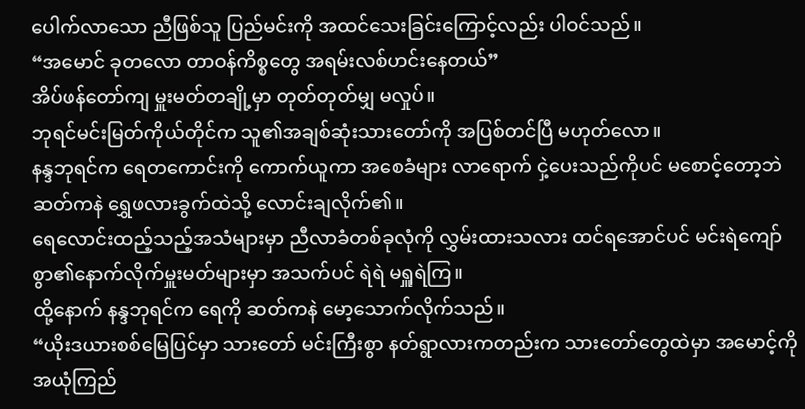ပေါက်လာသော ညီဖြစ်သူ ပြည်မင်းကို အထင်သေးခြင်းကြောင့်လည်း ပါဝင်သည်။
“အမောင် ခုတလော တာဝန်ကိစ္စတွေ အရမ်းလစ်ဟင်းနေတယ်”
အိပ်ဖန်တော်ကျ မှူးမတ်တချို့မှာ တုတ်တုတ်မျှ မလှုပ်။
ဘုရင်မင်းမြတ်ကိုယ်တိုင်က သူ၏အချစ်ဆုံးသားတော်ကို အပြစ်တင်ပြီ မဟုတ်လော။
နန္ဒဘုရင်က ရေတကောင်းကို ကောက်ယူကာ အစေခံများ လာရောက် ငှဲ့ပေးသည်ကိုပင် မစောင့်တော့ဘဲ ဆတ်ကနဲ ရွှေဖလားခွက်ထဲသို့ လောင်းချလိုက်၏။
ရေလောင်းထည့်သည့်အသံများမှာ ညီလာခံတစ်ခုလုံကို လွှမ်းထားသလား ထင်ရအောင်ပင် မင်းရဲကျော်စွာ၏နောက်လိုက်မှူးမတ်များမှာ အသက်ပင် ရဲရဲ မရှူရဲကြ။
ထို့နောက် နန္ဒဘုရင်က ရေကို ဆတ်ကနဲ မော့သောက်လိုက်သည်။
“ယိုးဒယားစစ်မြေပြင်မှာ သားတော် မင်းကြီးစွာ နတ်ရွာလားကတည်းက သားတော်တွေထဲမှာ အမောင့်ကို အယုံကြည်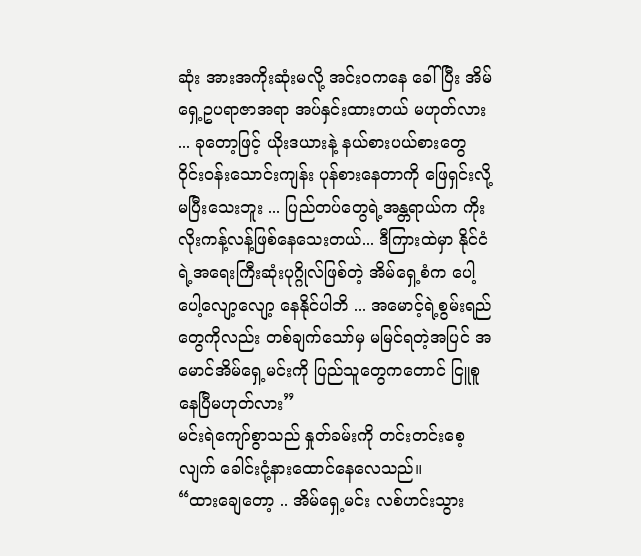ဆုံး အားအကိုးဆုံးမလို့ အင်းဝကနေ ခေါ်ပြီး အိမ်ရှေ့ဥပရာဇာအရာ အပ်နှင်းထားတယ် မဟုတ်လား ... ခုတော့ဖြင့် ယိုးဒယားနဲ့ နယ်စားပယ်စားတွေ ဝိုင်းဝန်းသောင်းကျန်း ပုန်စားနေတာကို ဖြေရှင်းလို့ မပြီးသေးဘူး ... ပြည်တပ်တွေရဲ့အန္တရာယ်က ကိုးလိုးကန့်လန့်ဖြစ်နေသေးတယ်... ဒီကြားထဲမှာ နိုင်ငံရဲ့အရေးကြီးဆုံးပုဂ္ဂိုလ်ဖြစ်တဲ့ အိမ်ရှေ့စံက ပေါ့ပေါ့လျော့လျော့ နေနိုင်ပါဘိ ... အမောင့်ရဲ့စွမ်းရည်တွေကိုလည်း တစ်ချက်သော်မှ မမြင်ရတဲ့အပြင် အမောင်အိမ်ရှေ့မင်းကို ပြည်သူတွေကတောင် ငြူစူနေပြီမဟုတ်လား”
မင်းရဲကျော်စွာသည် နှုတ်ခမ်းကို တင်းတင်းစေ့လျက် ခေါင်းငုံ့နားထောင်နေလေသည်။
“ထားချေတော့ .. အိမ်ရှေ့မင်း လစ်ဟင်းသွား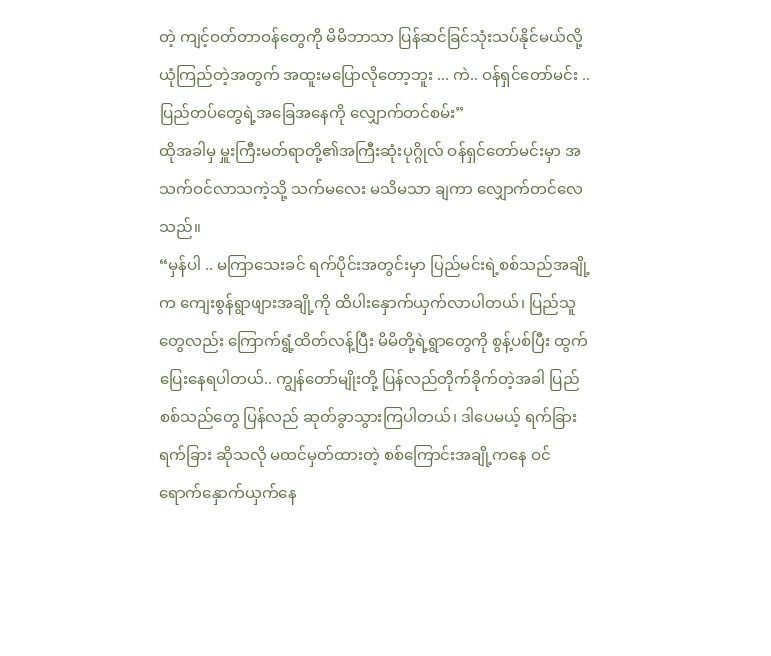တဲ့ ကျင့်ဝတ်တာဝန်တွေကို မိမိဘာသာ ပြန်ဆင်ခြင်သုံးသပ်နိုင်မယ်လို့ ယုံကြည်တဲ့အတွက် အထူးမပြောလိုတော့ဘူး ... ကဲ.. ဝန်ရှင်တော်မင်း .. ပြည်တပ်တွေရဲ့အခြေအနေကို လျှောက်တင်စမ်း”
ထိုအခါမှ မှူးကြီးမတ်ရာတို့၏အကြီးဆုံးပုဂ္ဂိုလ် ဝန်ရှင်တော်မင်းမှာ အသက်ဝင်လာသကဲ့သို့ သက်မလေး မသိမသာ ချကာ လျှောက်တင်လေသည်။
“မှန်ပါ .. မကြာသေးခင် ရက်ပိုင်းအတွင်းမှာ ပြည်မင်းရဲ့စစ်သည်အချို့က ကျေးစွန်ရွာဖျားအချို့ကို ထိပါးနှောက်ယှက်လာပါတယ်၊ ပြည်သူတွေလည်း ကြောက်ရွံ့ထိတ်လန့်ပြီး မိမိတို့ရဲ့ရွာတွေကို စွန့်ပစ်ပြီး ထွက်ပြေးနေရပါတယ်.. ကျွန်တော်မျိုးတို့ ပြန်လည်တိုက်ခိုက်တဲ့အခါ ပြည်စစ်သည်တွေ ပြန်လည် ဆုတ်ခွာသွားကြပါတယ်၊ ဒါပေမယ့် ရက်ခြားရက်ခြား ဆိုသလို မထင်မှတ်ထားတဲ့ စစ်ကြောင်းအချို့ကနေ ဝင်ရောက်နှောက်ယှက်နေ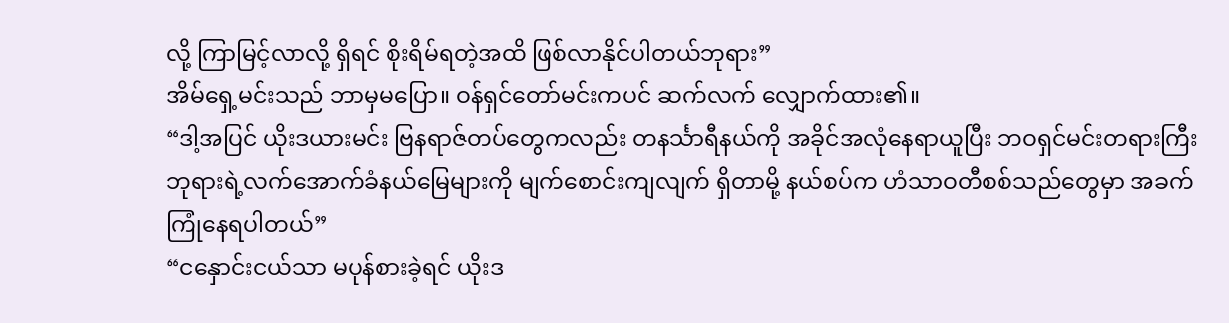လို့ ကြာမြင့်လာလို့ ရှိရင် စိုးရိမ်ရတဲ့အထိ ဖြစ်လာနိုင်ပါတယ်ဘုရား”
အိမ်ရှေ့မင်းသည် ဘာမှမပြော။ ဝန်ရှင်တော်မင်းကပင် ဆက်လက် လျှောက်ထား၏။
“ဒါ့အပြင် ယိုးဒယားမင်း ဗြနရာဇ်တပ်တွေကလည်း တနင်္သာရီနယ်ကို အခိုင်အလုံနေရာယူပြီး ဘဝရှင်မင်းတရားကြီးဘုရားရဲ့လက်အောက်ခံနယ်မြေများကို မျက်စောင်းကျလျက် ရှိတာမို့ နယ်စပ်က ဟံသာဝတီစစ်သည်တွေမှာ အခက်ကြုံနေရပါတယ်”
“ငနှောင်းငယ်သာ မပုန်စားခဲ့ရင် ယိုးဒ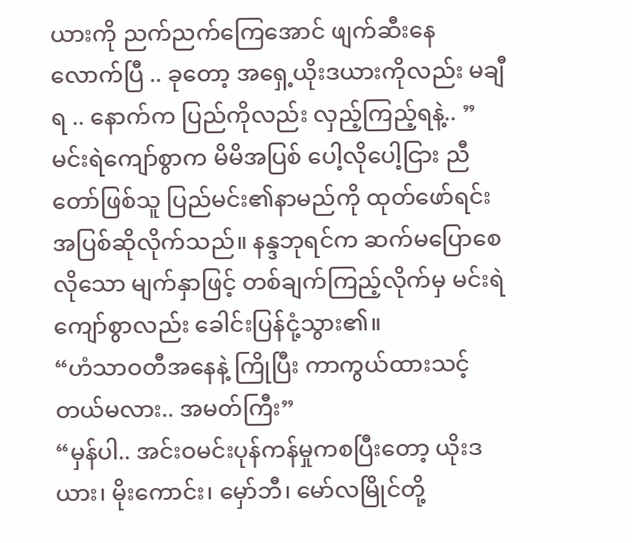ယားကို ညက်ညက်ကြေအောင် ဖျက်ဆီးနေလောက်ပြီ .. ခုတော့ အရှေ့ယိုးဒယားကိုလည်း မချီရ .. နောက်က ပြည်ကိုလည်း လှည့်ကြည့်ရနဲ့.. ”
မင်းရဲကျော်စွာက မိမိအပြစ် ပေါ့လိုပေါ့ငြား ညီတော်ဖြစ်သူ ပြည်မင်း၏နာမည်ကို ထုတ်ဖော်ရင်း အပြစ်ဆိုလိုက်သည်။ နန္ဒဘုရင်က ဆက်မပြောစေလိုသော မျက်နှာဖြင့် တစ်ချက်ကြည့်လိုက်မှ မင်းရဲကျော်စွာလည်း ခေါင်းပြန်ငုံ့သွား၏။
“ဟံသာဝတီအနေနဲ့ ကြိုပြီး ကာကွယ်ထားသင့်တယ်မလား.. အမတ်ကြီး”
“မှန်ပါ.. အင်းဝမင်းပုန်ကန်မှုကစပြီးတော့ ယိုးဒယား၊ မိုးကောင်း၊ မှော်ဘီ၊ မော်လမြိုင်တို့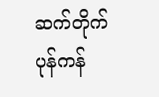ဆက်တိုက်ပုန်ကန်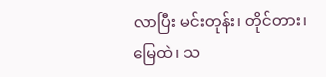လာပြီး မင်းတုန်း၊ တိုင်တား၊ မြေထဲ၊ သ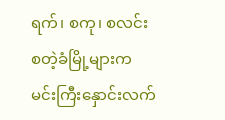ရက်၊ စကု၊ စလင်း စတဲ့ခံမြို့များက မင်းကြီးနှောင်းလက်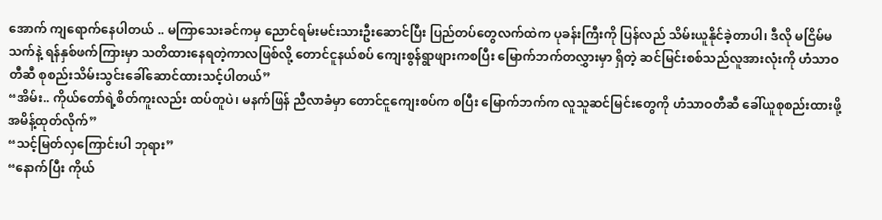အောက် ကျရောက်နေပါတယ် .. မကြာသေးခင်ကမှ ညောင်ရမ်းမင်းသားဦးဆောင်ပြီး ပြည်တပ်တွေလက်ထဲက ပုခန်းကြီးကို ပြန်လည် သိမ်းယူနိုင်ခဲ့တာပါ၊ ဒီလို မငြိမ်မသက်နဲ့ ရန်နှစ်ဖက်ကြားမှာ သတိထားနေရတဲ့ကာလဖြစ်လို့ တောင်ငူနယ်စပ် ကျေးစွန်ရွာဖျားကစပြီး မြောက်ဘက်တလွှားမှာ ရှိတဲ့ ဆင်မြင်းစစ်သည်လူအားလုံးကို ဟံသာဝတီဆီ စုစည်းသိမ်းသွင်းခေါ်ဆောင်ထားသင့်ပါတယ်”
“အိမ်း.. ကိုယ်တော်ရဲ့စိတ်ကူးလည်း ထပ်တူပဲ၊ မနက်ဖြန် ညီလာခံမှာ တောင်ငူကျေးစပ်က စပြီး မြောက်ဘက်က လူသူဆင်မြင်းတွေကို ဟံသာဝတီဆီ ခေါ်ယူစုစည်းထားဖို့ အမိန့်ထုတ်လိုက်”
“သင့်မြတ်လှကြောင်းပါ ဘုရား”
“နောက်ပြီး ကိုယ်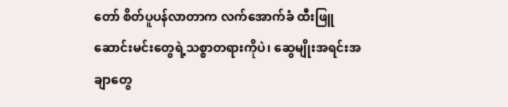တော် စိတ်ပူပန်လာတာက လက်အောက်ခံ ထီးဖြူဆောင်းမင်းတွေရဲ့သစ္စာတရားကိုပဲ၊ ဆွေမျိုးအရင်းအချာတွေ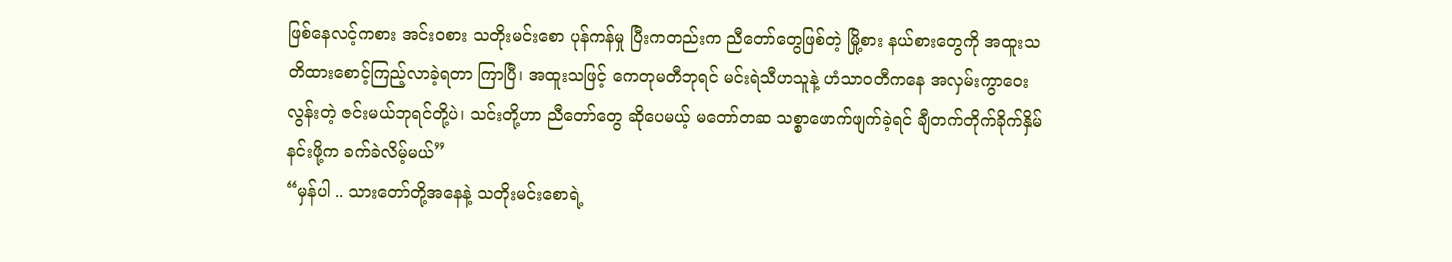ဖြစ်နေလင့်ကစား အင်းဝစား သတိုးမင်းစော ပုန်ကန်မှု ပြီးကတည်းက ညီတော်တွေဖြစ်တဲ့ မြို့စား နယ်စားတွေကို အထူးသတိထားစောင့်ကြည့်လာခဲ့ရတာ ကြာပြီ၊ အထူးသဖြင့် ကေတုမတီဘုရင် မင်းရဲသီဟသူနဲ့ ဟံသာဝတီကနေ အလှမ်းကွာဝေးလွန်းတဲ့ ဇင်းမယ်ဘုရင်တို့ပဲ၊ သင်းတို့ဟာ ညီတော်တွေ ဆိုပေမယ့် မတော်တဆ သစ္စာဖောက်ဖျက်ခဲ့ရင် ချီတက်တိုက်ခိုက်နှိမ်နင်းဖို့က ခက်ခဲလိမ့်မယ်”
“မှန်ပါ .. သားတော်တို့အနေနဲ့ သတိုးမင်းစောရဲ့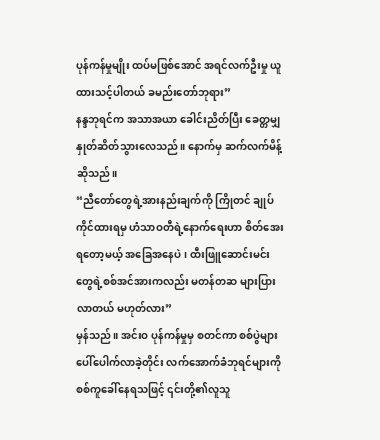ပုန်ကန်မှုမျိုး ထပ်မဖြစ်အောင် အရင်လက်ဦးမှု ယူထားသင့်ပါတယ် ခမည်းတော်ဘုရား”
နန္ဒဘုရင်က အသာအယာ ခေါင်းညိတ်ပြီး ခေတ္တမျှ နှုတ်ဆိတ်သွားလေသည်။ နောက်မှ ဆက်လက်မိန့်ဆိုသည်။
“ညီတော်တွေရဲ့အားနည်းချက်ကို ကြိုတင် ချုပ်ကိုင်ထားရမှ ဟံသာဝတီရဲ့နောက်ရေးဟာ စိတ်အေးရတော့မယ့် အခြေအနေပဲ၊ ထီးဖြူဆောင်းမင်းတွေရဲ့စစ်အင်အားကလည်း မတန်တဆ များပြားလာတယ် မဟုတ်လား”
မှန်သည်။ အင်းဝ ပုန်ကန်မှုမှ စတင်ကာ စစ်ပွဲများ ပေါ်ပေါက်လာခဲ့တိုင်း လက်အောက်ခံဘုရင်များကို စစ်ကူခေါ်နေရသဖြင့် ၎င်းတို့၏လူသူ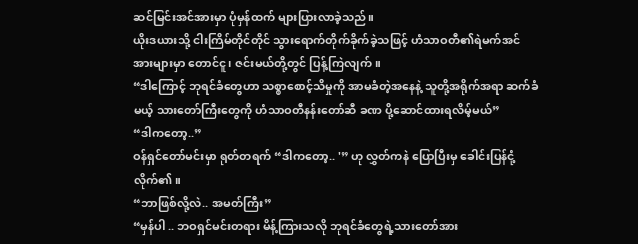ဆင်မြင်းအင်အားမှာ ပုံမှန်ထက် များပြားလာခဲ့သည်။
ယိုးဒယားသို့ ငါးကြိမ်တိုင်တိုင် သွားရောက်တိုက်ခိုက်ခဲ့သဖြင့် ဟံသာဝတီ၏ရဲမက်အင်အားများမှာ တောင်ငူ၊ ဇင်းမယ်တို့တွင် ပြန့်ကြဲလျက်။
“ဒါကြောင့် ဘုရင်ခံတွေဟာ သစ္စာစောင့်သိမှုကို အာမခံတဲ့အနေနဲ့ သူတို့အရိုက်အရာ ဆက်ခံမယ့် သားတော်ကြီးတွေကို ဟံသာဝတီနန်းတော်ဆီ ခဏ ပို့ဆောင်ထားရလိမ့်မယ်”
“ဒါကတော့..”
ဝန်ရှင်တော်မင်းမှာ ရုတ်တရက် “ဒါကတော့.. '” ဟု လွှတ်ကနဲ ပြောပြီးမှ ခေါင်းပြန်ငုံ့လိုက်၏။
“ဘာဖြစ်လို့လဲ.. အမတ်ကြီး”
“မှန်ပါ .. ဘဝရှင်မင်းတရား မိန့်ကြားသလို ဘုရင်ခံတွေရဲ့သားတော်အား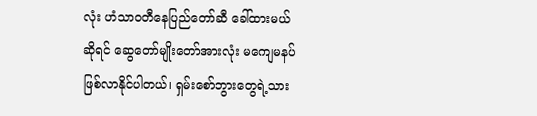လုံး ဟံသာဝတီနေပြည်တော်ဆီ ခေါ်ထားမယ်ဆိုရင် ဆွေတော်မျိုးတော်အားလုံး မကျေမနပ် ဖြစ်လာနိုင်ပါတယ်၊ ရှမ်းစော်ဘွားတွေရဲ့သား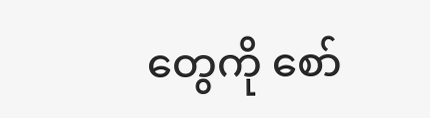တွေကို စော်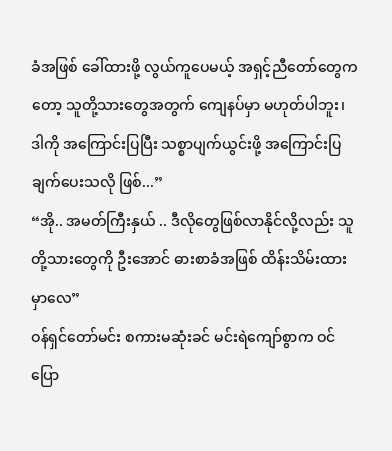ခံအဖြစ် ခေါ်ထားဖို့ လွယ်ကူပေမယ့် အရှင့်ညီတော်တွေကတော့ သူတို့သားတွေအတွက် ကျေနပ်မှာ မဟုတ်ပါဘူး၊ ဒါကို အကြောင်းပြပြီး သစ္စာပျက်ယွင်းဖို့ အကြောင်းပြချက်ပေးသလို ဖြစ်...”
“အို.. အမတ်ကြီးနှယ် .. ဒီလိုတွေဖြစ်လာနိုင်လို့လည်း သူတို့သားတွေကို ဦးအောင် ဓားစာခံအဖြစ် ထိန်းသိမ်းထားမှာလေ”
ဝန်ရှင်တော်မင်း စကားမဆုံးခင် မင်းရဲကျော်စွာက ဝင်ပြော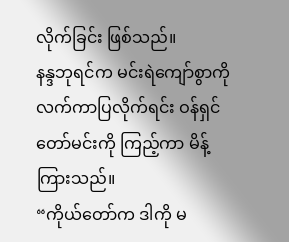လိုက်ခြင်း ဖြစ်သည်။
နန္ဒဘုရင်က မင်းရဲကျော်စွာကို လက်ကာပြလိုက်ရင်း ဝန်ရှင်တော်မင်းကို ကြည့်ကာ မိန့်ကြားသည်။
“ကိုယ်တော်က ဒါကို မ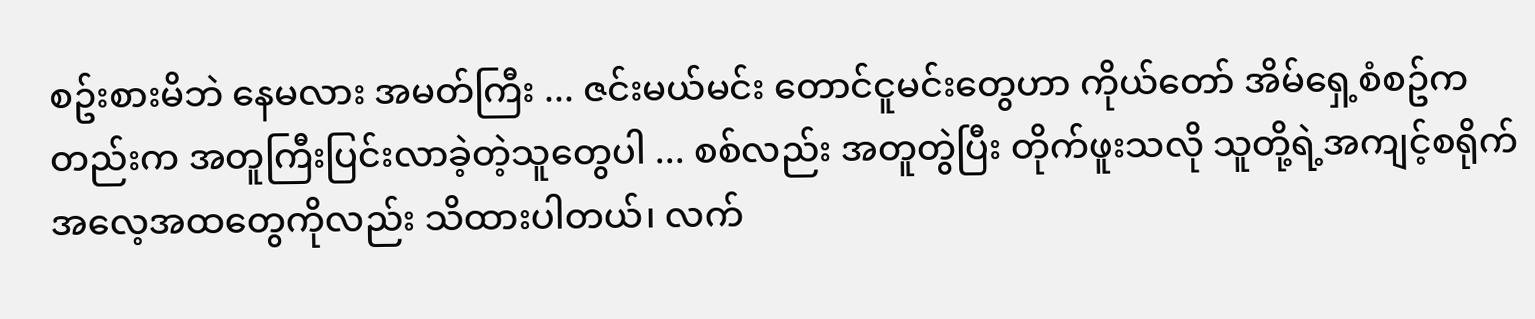စဥ်းစားမိဘဲ နေမလား အမတ်ကြီး ... ဇင်းမယ်မင်း တောင်ငူမင်းတွေဟာ ကိုယ်တော် အိမ်ရှေ့စံစဥ်ကတည်းက အတူကြီးပြင်းလာခဲ့တဲ့သူတွေပါ ... စစ်လည်း အတူတွဲပြီး တိုက်ဖူးသလို သူတို့ရဲ့အကျင့်စရိုက်အလေ့အထတွေကိုလည်း သိထားပါတယ်၊ လက်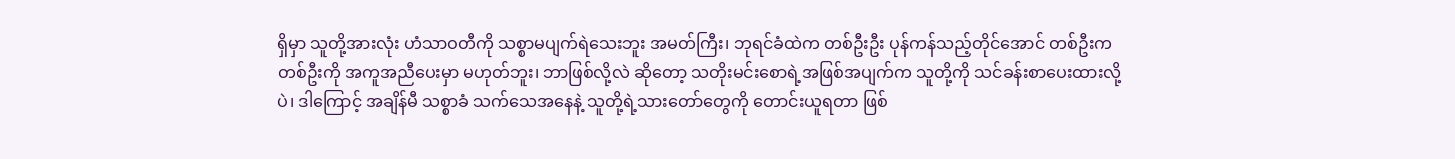ရှိမှာ သူတို့အားလုံး ဟံသာဝတီကို သစ္စာမပျက်ရဲသေးဘူး အမတ်ကြီး၊ ဘုရင်ခံထဲက တစ်ဦးဦး ပုန်ကန်သည့်တိုင်အောင် တစ်ဦးက တစ်ဦးကို အကူအညီပေးမှာ မဟုတ်ဘူး၊ ဘာဖြစ်လို့လဲ ဆိုတော့ သတိုးမင်းစောရဲ့အဖြစ်အပျက်က သူတို့ကို သင်ခန်းစာပေးထားလို့ပဲ၊ ဒါကြောင့် အချိန်မီ သစ္စာခံ သက်သေအနေနဲ့ သူတို့ရဲ့သားတော်တွေကို တောင်းယူရတာ ဖြစ်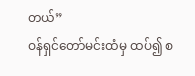တယ်”
ဝန်ရှင်တော်မင်းထံမှ ထပ်၍ စ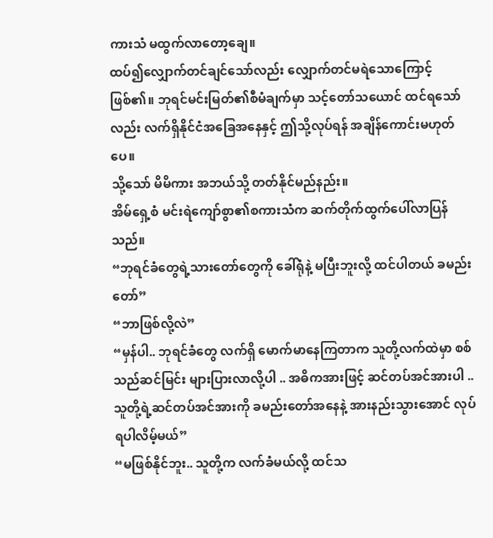ကားသံ မထွက်လာတော့ချေ။
ထပ်၍လျှောက်တင်ချင်သော်လည်း လျှောက်တင်မရဲသောကြောင့် ဖြစ်၏။ ဘုရင်မင်းမြတ်၏စီမံချက်မှာ သင့်တော်သယောင် ထင်ရသော်လည်း လက်ရှိနိုင်ငံအခြေအနေနှင့် ဤသို့လုပ်ရန် အချိန်ကောင်းမဟုတ်ပေ။
သို့သော် မိမိကား အဘယ်သို့ တတ်နိုင်မည်နည်း။
အိမ်ရှေ့စံ မင်းရဲကျော်စွာ၏စကားသံက ဆက်တိုက်ထွက်ပေါ်လာပြန်သည်။
“ဘုရင်ခံတွေရဲ့သားတော်တွေကို ခေါ်ရုံနဲ့ မပြီးဘူးလို့ ထင်ပါတယ် ခမည်းတော်”
“ဘာဖြစ်လို့လဲ”
“မှန်ပါ.. ဘုရင်ခံတွေ လက်ရှိ မောက်မာနေကြတာက သူတို့လက်ထဲမှာ စစ်သည်ဆင်မြင်း များပြားလာလို့ပါ .. အဓိကအားဖြင့် ဆင်တပ်အင်အားပါ .. သူတို့ရဲ့ဆင်တပ်အင်အားကို ခမည်းတော်အနေနဲ့ အားနည်းသွားအောင် လုပ်ရပါလိမ့်မယ်”
“မဖြစ်နိုင်ဘူး.. သူတို့က လက်ခံမယ်လို့ ထင်သ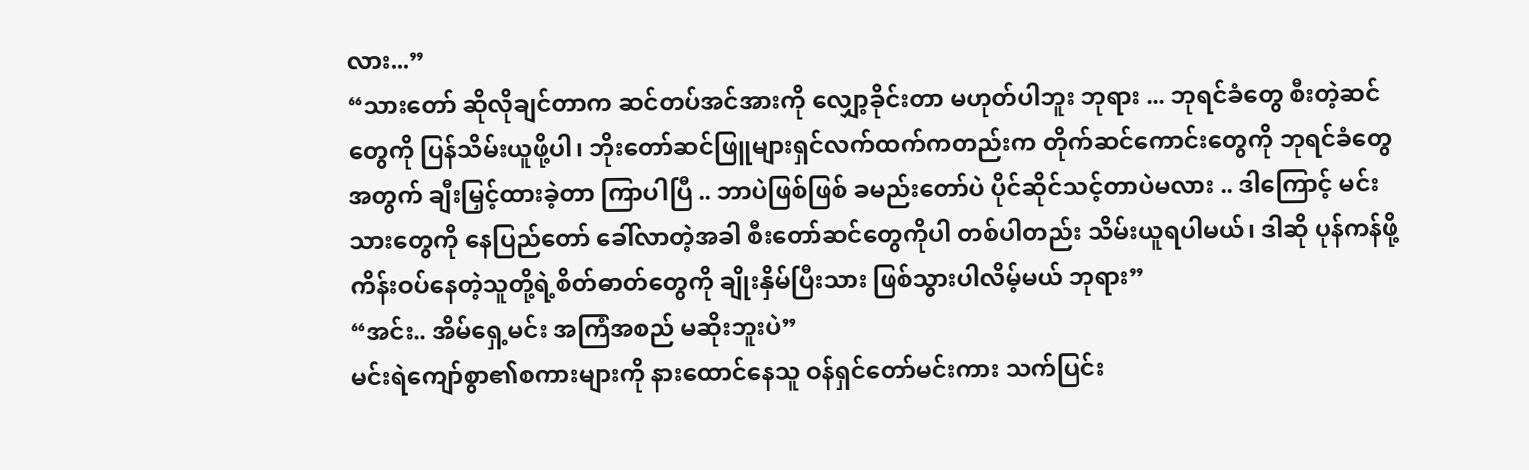လား...”
“သားတော် ဆိုလိုချင်တာက ဆင်တပ်အင်အားကို လျှော့ခိုင်းတာ မဟုတ်ပါဘူး ဘုရား ... ဘုရင်ခံတွေ စီးတဲ့ဆင်တွေကို ပြန်သိမ်းယူဖို့ပါ၊ ဘိုးတော်ဆင်ဖြူများရှင်လက်ထက်ကတည်းက တိုက်ဆင်ကောင်းတွေကို ဘုရင်ခံတွေအတွက် ချီးမြှင့်ထားခဲ့တာ ကြာပါပြီ .. ဘာပဲဖြစ်ဖြစ် ခမည်းတော်ပဲ ပိုင်ဆိုင်သင့်တာပဲမလား .. ဒါကြောင့် မင်းသားတွေကို နေပြည်တော် ခေါ်လာတဲ့အခါ စီးတော်ဆင်တွေကိုပါ တစ်ပါတည်း သိမ်းယူရပါမယ်၊ ဒါဆို ပုန်ကန်ဖို့ ကိန်းဝပ်နေတဲ့သူတို့ရဲ့စိတ်ဓာတ်တွေကို ချိုးနှိမ်ပြီးသား ဖြစ်သွားပါလိမ့်မယ် ဘုရား”
“အင်း.. အိမ်ရှေ့မင်း အကြံအစည် မဆိုးဘူးပဲ”
မင်းရဲကျော်စွာ၏စကားများကို နားထောင်နေသူ ဝန်ရှင်တော်မင်းကား သက်ပြင်း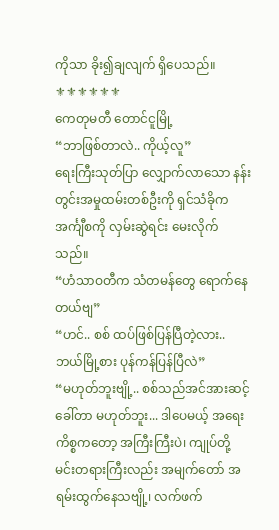ကိုသာ ခိုး၍ချလျက် ရှိပေသည်။
⚜⚜⚜⚜⚜⚜
ကေတုမတီ တောင်ငူမြို့
“ဘာဖြစ်တာလဲ.. ကိုယ့်လူ”
ရေးကြီးသုတ်ပြာ လျှောက်လာသော နန်းတွင်းအမှုထမ်းတစ်ဦးကို ရှင်သံခိုက အင်္ကျီစကို လှမ်းဆွဲရင်း မေးလိုက်သည်။
“ဟံသာဝတီက သံတမန်တွေ ရောက်နေတယ်ဗျ”
“ဟင်.. စစ် ထပ်ဖြစ်ပြန်ပြီတဲ့လား.. ဘယ်မြို့စား ပုန်ကန်ပြန်ပြီလဲ”
“မဟုတ်ဘူးဗျို့.. စစ်သည်အင်အားဆင့်ခေါ်တာ မဟုတ်ဘူး... ဒါပေမယ့် အရေးကိစ္စကတော့ အကြီးကြီးပဲ၊ ကျုပ်တို့ မင်းတရားကြီးလည်း အမျက်တော် အရမ်းထွက်နေသဗျို့၊ လက်ဖက်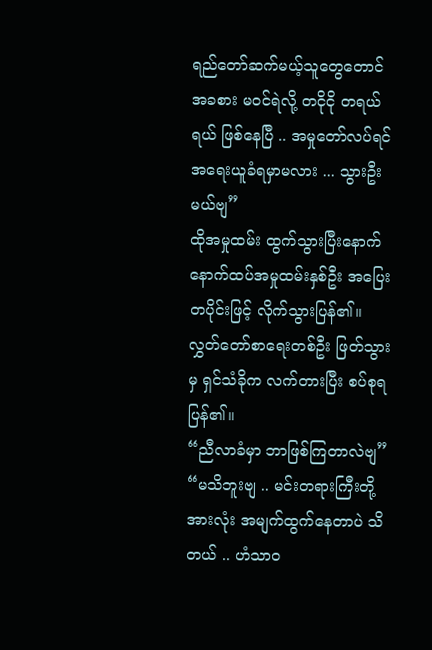ရည်တော်ဆက်မယ့်သူတွေတောင် အခစား မဝင်ရဲလို့ တငိုငို တရယ်ရယ် ဖြစ်နေပြီ .. အမှုတော်လပ်ရင် အရေးယူခံရမှာမလား ... သွားဦးမယ်ဗျ”
ထိုအမှုထမ်း ထွက်သွားပြီးနောက် နောက်ထပ်အမှုထမ်းနှစ်ဦး အပြေးတပိုင်းဖြင့် လိုက်သွားပြန်၏။
လွှတ်တော်စာရေးတစ်ဦး ဖြတ်သွားမှ ရှင်သံခိုက လက်တားပြီး စပ်စုရပြန်၏။
“ညီလာခံမှာ ဘာဖြစ်ကြတာလဲဗျ”
“မသိဘူးဗျ .. မင်းတရားကြီးတို့အားလုံး အမျက်ထွက်နေတာပဲ သိတယ် .. ဟံသာဝ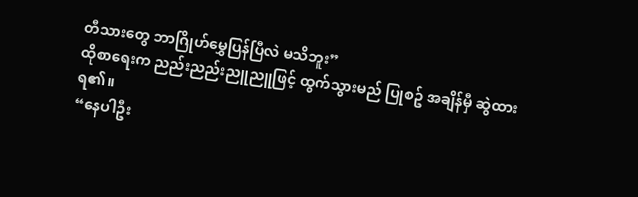တီသားတွေ ဘာဂြိုဟ်မွှေပြန်ပြီလဲ မသိဘူး”
ထိုစာရေးက ညည်းညည်းညူညူဖြင့် ထွက်သွားမည် ပြုစဥ် အချိန်မှီ ဆွဲထားရ၏။
“နေပါဦး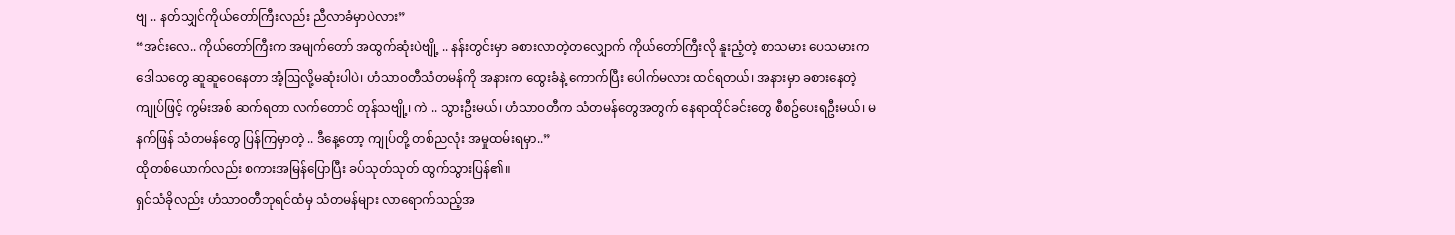ဗျ .. နတ်သျှင်ကိုယ်တော်ကြီးလည်း ညီလာခံမှာပဲလား”
“အင်းလေ.. ကိုယ်တော်ကြီးက အမျက်တော် အထွက်ဆုံးပဲဗျို့ .. နန်းတွင်းမှာ ခစားလာတဲ့တလျှောက် ကိုယ်တော်ကြီးလို နူးညံ့တဲ့ စာသမား ပေသမားက ဒေါသတွေ ဆူဆူဝေနေတာ အံ့ဩလို့မဆုံးပါပဲ၊ ဟံသာဝတီသံတမန်ကို အနားက ထွေးခံနဲ့ ကောက်ပြီး ပေါက်မလား ထင်ရတယ်၊ အနားမှာ ခစားနေတဲ့ ကျုပ်ဖြင့် ကွမ်းအစ် ဆက်ရတာ လက်တောင် တုန်သဗျို့၊ ကဲ .. သွားဦးမယ်၊ ဟံသာဝတီက သံတမန်တွေအတွက် နေရာထိုင်ခင်းတွေ စီစဥ်ပေးရဦးမယ်၊ မနက်ဖြန် သံတမန်တွေ ပြန်ကြမှာတဲ့ .. ဒီနေ့တော့ ကျုပ်တို့ တစ်ညလုံး အမှုထမ်းရမှာ..”
ထိုတစ်ယောက်လည်း စကားအမြန်ပြောပြီး ခပ်သုတ်သုတ် ထွက်သွားပြန်၏။
ရှင်သံခိုလည်း ဟံသာဝတီဘုရင်ထံမှ သံတမန်များ လာရောက်သည့်အ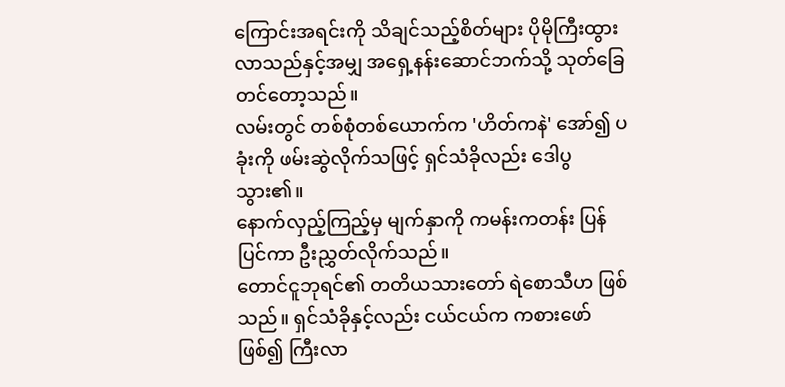ကြောင်းအရင်းကို သိချင်သည့်စိတ်များ ပိုမိုကြီးထွားလာသည်နှင့်အမျှ အရှေ့နန်းဆောင်ဘက်သို့ သုတ်ခြေတင်တော့သည်။
လမ်းတွင် တစ်စုံတစ်ယောက်က 'ဟိတ်ကနဲ' အော်၍ ပခုံးကို ဖမ်းဆွဲလိုက်သဖြင့် ရှင်သံခိုလည်း ဒေါပွသွား၏။
နောက်လှည့်ကြည့်မှ မျက်နှာကို ကမန်းကတန်း ပြန်ပြင်ကာ ဦးညွှတ်လိုက်သည်။
တောင်ငူဘုရင်၏ တတိယသားတော် ရဲစောသီဟ ဖြစ်သည်။ ရှင်သံခိုနှင့်လည်း ငယ်ငယ်က ကစားဖော်ဖြစ်၍ ကြီးလာ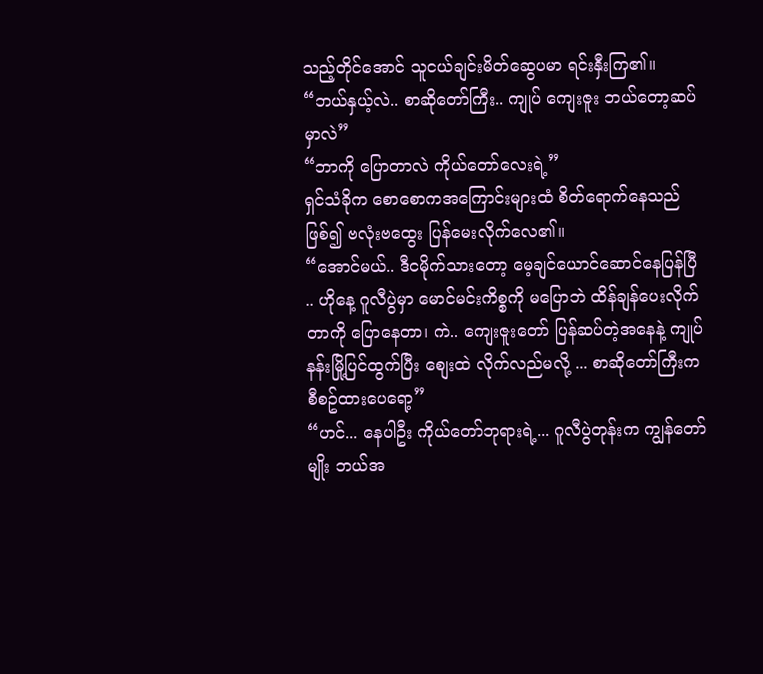သည့်တိုင်အောင် သူငယ်ချင်းမိတ်ဆွေပမာ ရင်းနှီးကြ၏။
“ဘယ်နှယ့်လဲ.. စာဆိုတော်ကြီး.. ကျုပ် ကျေးဇူး ဘယ်တော့ဆပ်မှာလဲ”
“ဘာကို ပြောတာလဲ ကိုယ်တော်လေးရဲ့”
ရှင်သံခိုက စောစောကအကြောင်းများထံ စိတ်ရောက်နေသည် ဖြစ်၍ ဗလုံးဗထွေး ပြန်မေးလိုက်လေ၏။
“အောင်မယ်.. ဒီငမိုက်သားတော့ မေ့ချင်ယောင်ဆောင်နေပြန်ပြီ .. ဟိုနေ့ ဂူလီပွဲမှာ မောင်မင်းကိစ္စကို မပြောဘဲ ထိန်ချန်ပေးလိုက်တာကို ပြောနေတာ၊ ကဲ.. ကျေးဇူးတော် ပြန်ဆပ်တဲ့အနေနဲ့ ကျုပ် နန်းမြို့ပြင်ထွက်ပြီး စျေးထဲ လိုက်လည်မလို့ ... စာဆိုတော်ကြီးက စီစဥ်ထားပေရော့”
“ဟင်... နေပါဦး ကိုယ်တော်ဘုရားရဲ့... ဂူလီပွဲတုန်းက ကျွန်တော်မျိုး ဘယ်အ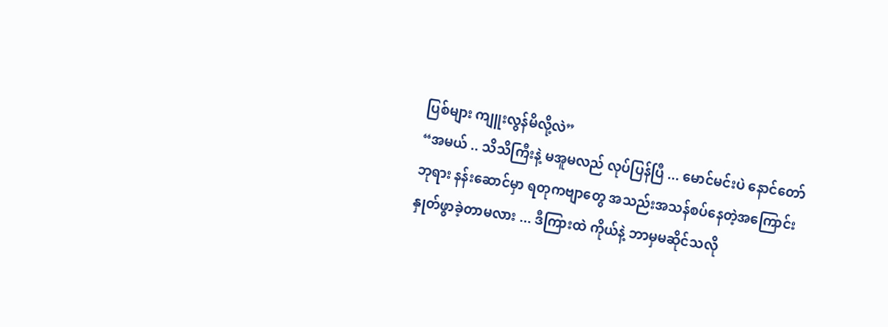ပြစ်များ ကျူးလွန်မိလို့လဲ”
“အမယ် .. သိသိကြီးနဲ့ မအူမလည် လုပ်ပြန်ပြီ ... မောင်မင်းပဲ နောင်တော်ဘုရား နန်းဆောင်မှာ ရတုကဗျာတွေ အသည်းအသန်စပ်နေတဲ့အကြောင်း နှုတ်ဖွာခဲ့တာမလား ... ဒီကြားထဲ ကိုယ်နဲ့ ဘာမှမဆိုင်သလို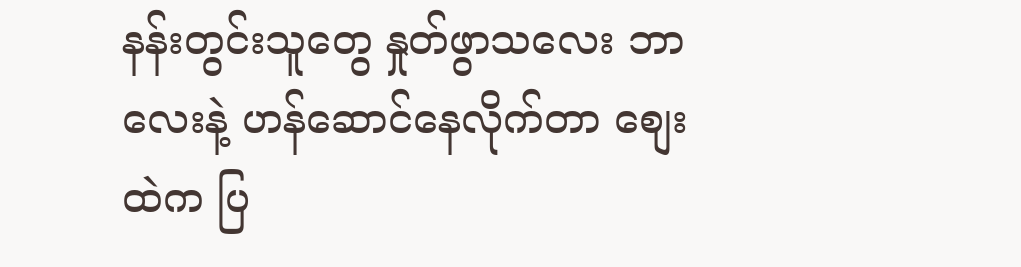နန်းတွင်းသူတွေ နှုတ်ဖွာသလေး ဘာလေးနဲ့ ဟန်ဆောင်နေလိုက်တာ စျေးထဲက ပြ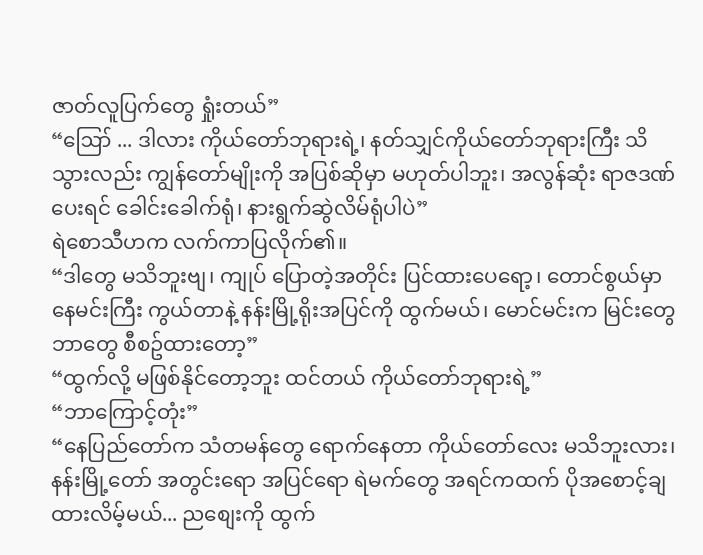ဇာတ်လူပြက်တွေ ရှုံးတယ်”
“ဪ ... ဒါလား ကိုယ်တော်ဘုရားရဲ့၊ နတ်သျှင်ကိုယ်တော်ဘုရားကြီး သိသွားလည်း ကျွန်တော်မျိုးကို အပြစ်ဆိုမှာ မဟုတ်ပါဘူး၊ အလွန်ဆုံး ရာဇဒဏ်ပေးရင် ခေါင်းခေါက်ရုံ၊ နားရွက်ဆွဲလိမ်ရုံပါပဲ”
ရဲစောသီဟက လက်ကာပြလိုက်၏။
“ဒါတွေ မသိဘူးဗျ၊ ကျုပ် ပြောတဲ့အတိုင်း ပြင်ထားပေရော့၊ တောင်စွယ်မှာ နေမင်းကြီး ကွယ်တာနဲ့ နန်းမြို့ရိုးအပြင်ကို ထွက်မယ်၊ မောင်မင်းက မြင်းတွေ ဘာတွေ စီစဥ်ထားတော့”
“ထွက်လို့ မဖြစ်နိုင်တော့ဘူး ထင်တယ် ကိုယ်တော်ဘုရားရဲ့”
“ဘာကြောင့်တုံး”
“နေပြည်တော်က သံတမန်တွေ ရောက်နေတာ ကိုယ်တော်လေး မသိဘူးလား၊ နန်းမြို့တော် အတွင်းရော အပြင်ရော ရဲမက်တွေ အရင်ကထက် ပိုအစောင့်ချထားလိမ့်မယ်... ညစျေးကို ထွက်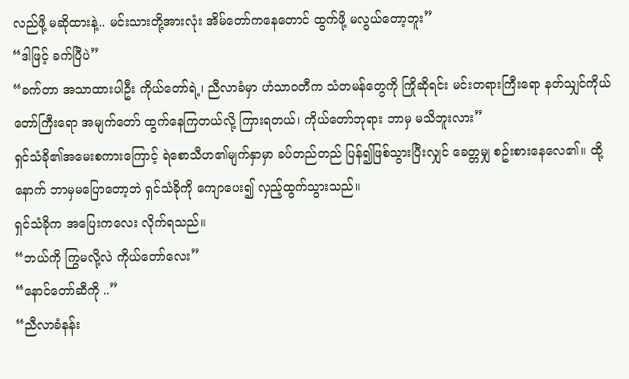လည်ဖို့ မဆိုထားနဲ့.. မင်းသားတို့အားလုံး အိမ်တော်ကနေတောင် ထွက်ဖို့ မလွယ်တော့ဘူး”
“ဒါဖြင့် ခက်ပြီပဲ”
“ခက်တာ အသာထားပါဦး ကိုယ်တော်ရဲ့၊ ညီလာခံမှာ ဟံသာဝတီက သံတမန်တွေကို ကြိုဆိုရင်း မင်းတရားကြီးရော နတ်သျှင်ကိုယ်တော်ကြီးရော အမျက်တော် ထွက်နေကြတယ်လို့ ကြားရတယ်၊ ကိုယ်တော်ဘုရား ဘာမှ မသိဘူးလား”
ရှင်သံခို၏အမေးစကားကြောင့် ရဲစောသီဟ၏မျက်နှာမှာ ခပ်တည်တည် ပြန်၍ဖြစ်သွားပြီးလျှင် ခေတ္တမျှ စဥ်းစားနေလေ၏။ ထို့နောက် ဘာမှမပြောတော့ဘဲ ရှင်သံခိုကို ကျောပေး၍ လှည့်ထွက်သွားသည်။
ရှင်သံခိုက အပြေးကလေး လိုက်ရသည်။
“ဘယ်ကို ကြွမလို့လဲ ကိုယ်တော်လေး”
“နောင်တော်ဆီကို ..”
“ညီလာခံနန်း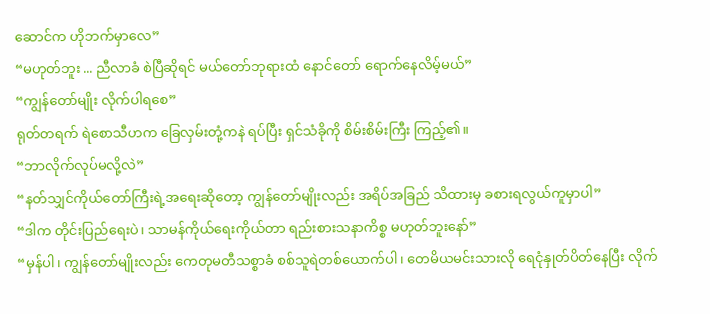ဆောင်က ဟိုဘက်မှာလေ”
“မဟုတ်ဘူး ... ညီလာခံ စဲပြီဆိုရင် မယ်တော်ဘုရားထံ နောင်တော် ရောက်နေလိမ့်မယ်”
“ကျွန်တော်မျိုး လိုက်ပါရစေ”
ရုတ်တရက် ရဲစောသီဟက ခြေလှမ်းတုံ့ကနဲ ရပ်ပြီး ရှင်သံခိုကို စိမ်းစိမ်းကြီး ကြည့်၏။
“ဘာလိုက်လုပ်မလို့လဲ”
“နတ်သျှင်ကိုယ်တော်ကြီးရဲ့အရေးဆိုတော့ ကျွန်တော်မျိုးလည်း အရိပ်အခြည် သိထားမှ ခစားရလွယ်ကူမှာပါ”
“ဒါက တိုင်းပြည်ရေးပဲ၊ သာမန်ကိုယ်ရေးကိုယ်တာ ရည်းစားသနာကိစ္စ မဟုတ်ဘူးနော်”
“မှန်ပါ၊ ကျွန်တော်မျိုးလည်း ကေတုမတီသစ္စာခံ စစ်သူရဲတစ်ယောက်ပါ၊ တေမိယမင်းသားလို ရေငုံနှုတ်ပိတ်နေပြီး လိုက်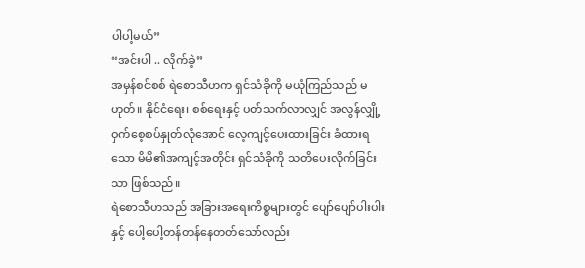ပါပါ့မယ်”
“အင်းပါ .. လိုက်ခဲ့”
အမှန်စင်စစ် ရဲစောသီဟက ရှင်သံခိုကို မယုံကြည်သည် မဟုတ်။ နိုင်ငံရေး၊ စစ်ရေးနှင့် ပတ်သက်လာလျှင် အလွန်လျှို့ဝှက်စေ့စပ်နှုတ်လုံအောင် လေ့ကျင့်ပေးထားခြင်း ခံထားရသော မိမိ၏အကျင့်အတိုင်း ရှင်သံခိုကို သတိပေးလိုက်ခြင်းသာ ဖြစ်သည်။
ရဲစောသီဟသည် အခြားအရေးကိစ္စများတွင် ပျော်ပျော်ပါးပါးနှင့် ပေါ့ပေါ့တန်တန်နေတတ်သော်လည်း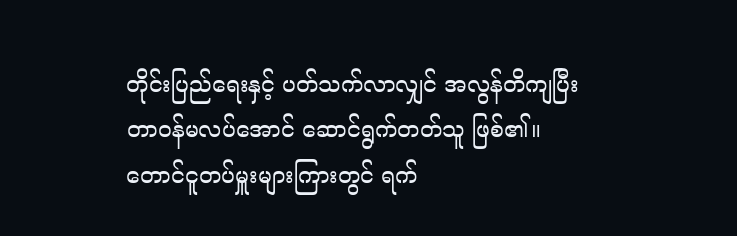တိုင်းပြည်ရေးနှင့် ပတ်သက်လာလျှင် အလွန်တိကျပြီး တာဝန်မလပ်အောင် ဆောင်ရွက်တတ်သူ ဖြစ်၏။ တောင်ငူတပ်မှူးများကြားတွင် ရက်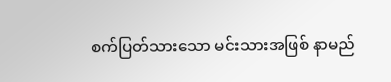စက်ပြတ်သားသော မင်းသားအဖြစ် နာမည်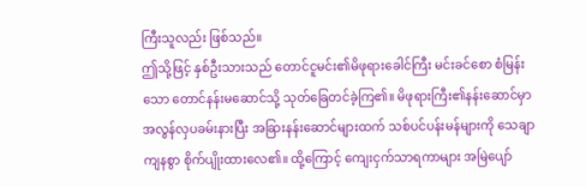ကြီးသူလည်း ဖြစ်သည်။
ဤသို့ဖြင့် နှစ်ဦးသားသည် တောင်ငူမင်း၏မိဖုရားခေါင်ကြီး မင်းခင်စော စံမြန်းသော တောင်နန်းမဆောင်သို့ သုတ်ခြေတင်ခဲ့ကြ၏။ မိဖုရားကြီး၏နန်းဆောင်မှာ အလွန်လှပခမ်းနားပြီး အခြားနန်းဆောင်များထက် သစ်ပင်ပန်းမန်များကို သေချာကျနစွာ စိုက်ပျိုးထားလေ၏။ ထို့ကြောင့် ကျေးငှက်သာရကာများ အမြဲပျော်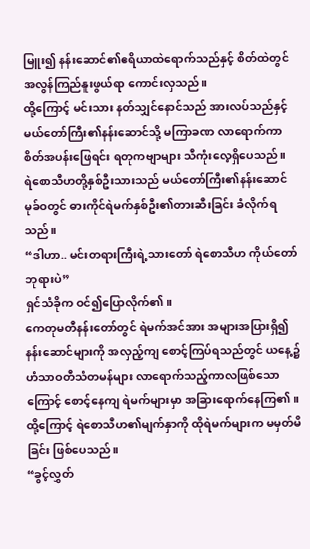မြူး၍ နန်းဆောင်၏ဧရိယာထဲရောက်သည်နှင့် စိတ်ထဲတွင် အလွန်ကြည်နူးဖွယ်ရာ ကောင်းလှသည်။
ထို့ကြောင့် မင်းသား နတ်သျှင်နောင်သည် အားလပ်သည်နှင့် မယ်တော်ကြီး၏နန်းဆောင်သို့ မကြာခဏ လာရောက်ကာ စိတ်အပန်းဖြေရင်း ရတုကဗျာများ သီကုံးလေ့ရှိပေသည်။
ရဲစောသီဟတို့နှစ်ဦးသားသည် မယ်တော်ကြီး၏နန်းဆောင် မုခ်ဝတွင် ဓားကိုင်ရဲမက်နှစ်ဦး၏တားဆီးခြင်း ခံလိုက်ရသည်။
“ဒါဟာ.. မင်းတရားကြီးရဲ့သားတော် ရဲစောသီဟ ကိုယ်တော်ဘုရားပဲ”
ရှင်သံခိုက ဝင်၍ပြောလိုက်၏။
ကေတုမတီနန်းတော်တွင် ရဲမက်အင်အား အများအပြားရှိ၍ နန်းဆောင်များကို အလှည့်ကျ စောင့်ကြပ်ရသည်တွင် ယနေ့၌ ဟံသာဝတီသံတမန်များ လာရောက်သည့်ကာလဖြစ်သောကြောင့် စောင့်နေကျ ရဲမက်များမှာ အခြားရောက်နေကြ၏။ ထို့ကြောင့် ရဲစောသီဟ၏မျက်နှာကို ထိုရဲမက်များက မမှတ်မိခြင်း ဖြစ်ပေသည်။
“ခွင့်လွှတ်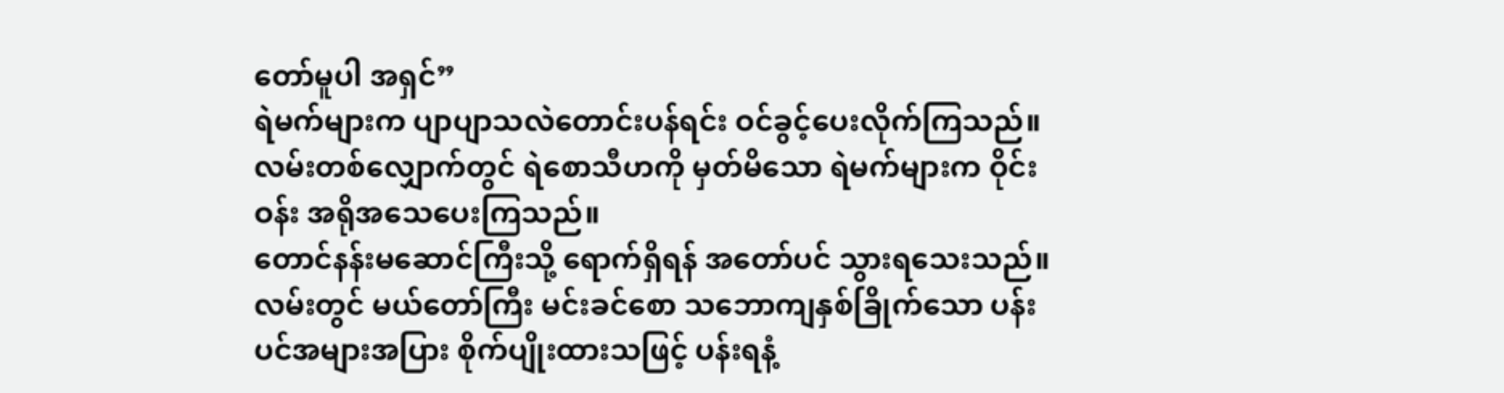တော်မူပါ အရှင်”
ရဲမက်များက ပျာပျာသလဲတောင်းပန်ရင်း ဝင်ခွင့်ပေးလိုက်ကြသည်။ လမ်းတစ်လျှောက်တွင် ရဲစောသီဟကို မှတ်မိသော ရဲမက်များက ဝိုင်းဝန်း အရိုအသေပေးကြသည်။
တောင်နန်းမဆောင်ကြီးသို့ ရောက်ရှိရန် အတော်ပင် သွားရသေးသည်။ လမ်းတွင် မယ်တော်ကြီး မင်းခင်စော သဘောကျနှစ်ခြိုက်သော ပန်းပင်အများအပြား စိုက်ပျိုးထားသဖြင့် ပန်းရနံ့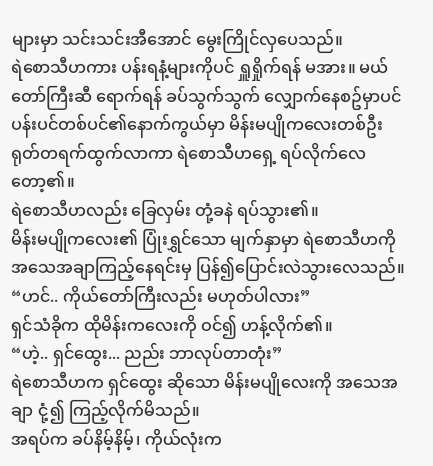များမှာ သင်းသင်းအီအောင် မွေးကြိုင်လှပေသည်။
ရဲစောသီဟကား ပန်းရနံ့များကိုပင် ရှူရှိုက်ရန် မအား။ မယ်တော်ကြီးဆီ ရောက်ရန် ခပ်သွက်သွက် လျှောက်နေစဥ်မှာပင် ပန်းပင်တစ်ပင်၏နောက်ကွယ်မှာ မိန်းမပျိုကလေးတစ်ဦး ရုတ်တရက်ထွက်လာကာ ရဲစောသီဟရှေ့ ရပ်လိုက်လေတော့၏။
ရဲစောသီဟလည်း ခြေလှမ်း တုံ့ခနဲ ရပ်သွား၏။
မိန်းမပျိုကလေး၏ ပြုံးရွှင်သော မျက်နှာမှာ ရဲစောသီဟကို အသေအချာကြည့်နေရင်းမှ ပြန်၍ပြောင်းလဲသွားလေသည်။
“ဟင်.. ကိုယ်တော်ကြီးလည်း မဟုတ်ပါလား”
ရှင်သံခိုက ထိုမိန်းကလေးကို ဝင်၍ ဟန့်လိုက်၏။
“ဟဲ့.. ရှင်ထွေး... ညည်း ဘာလုပ်တာတုံး”
ရဲစောသီဟက ရှင်ထွေး ဆိုသော မိန်းမပျိုလေးကို အသေအချာ ငုံ့၍ ကြည့်လိုက်မိသည်။
အရပ်က ခပ်နိမ့်နိမ့်၊ ကိုယ်လုံးက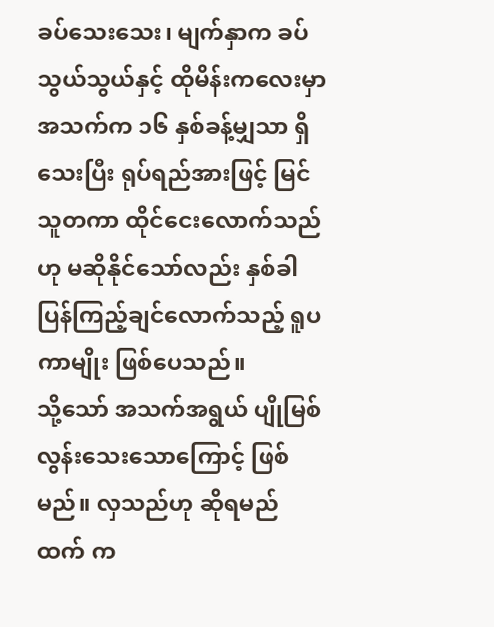ခပ်သေးသေး၊ မျက်နှာက ခပ်သွယ်သွယ်နှင့် ထိုမိန်းကလေးမှာ အသက်က ၁၆ နှစ်ခန့်မျှသာ ရှိသေးပြီး ရုပ်ရည်အားဖြင့် မြင်သူတကာ ထိုင်ငေးလောက်သည်ဟု မဆိုနိုင်သော်လည်း နှစ်ခါပြန်ကြည့်ချင်လောက်သည့် ရူပကာမျိုး ဖြစ်ပေသည်။
သို့သော် အသက်အရွယ် ပျိုမြစ်လွန်းသေးသောကြောင့် ဖြစ်မည်။ လှသည်ဟု ဆိုရမည်ထက် က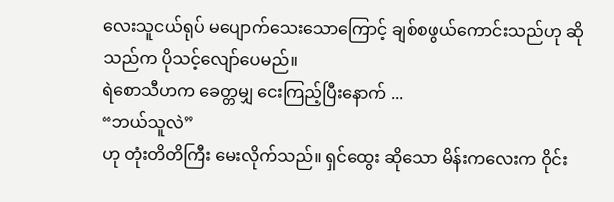လေးသူငယ်ရုပ် မပျောက်သေးသောကြောင့် ချစ်စဖွယ်ကောင်းသည်ဟု ဆိုသည်က ပိုသင့်လျော်ပေမည်။
ရဲစောသီဟက ခေတ္တမျှ ငေးကြည့်ပြီးနောက် ...
“ဘယ်သူလဲ”
ဟု တုံးတိတိကြီး မေးလိုက်သည်။ ရှင်ထွေး ဆိုသော မိန်းကလေးက ဝိုင်း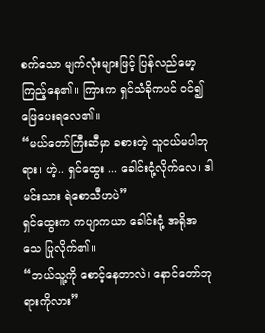စက်သော မျက်လုံးများဖြင့် ပြန်လည်မော့ကြည့်နေ၏။ ကြားက ရှင်သံခိုကပင် ဝင်၍ ဖြေပေးရလေ၏။
“မယ်တော်ကြီးဆီမှာ ခစားတဲ့ သူငယ်မပါဘုရား၊ ဟဲ့.. ရှင်ထွေး ... ခေါင်းငုံ့လိုက်လေ၊ ဒါ မင်းသား ရဲစောသီဟပဲ”
ရှင်ထွေးက ကပျာကယာ ခေါင်းငုံ့ အရိုအသေ ပြုလိုက်၏။
“ဘယ်သူ့ကို စောင့်နေတာလဲ၊ နောင်တော်ဘုရားကိုလား”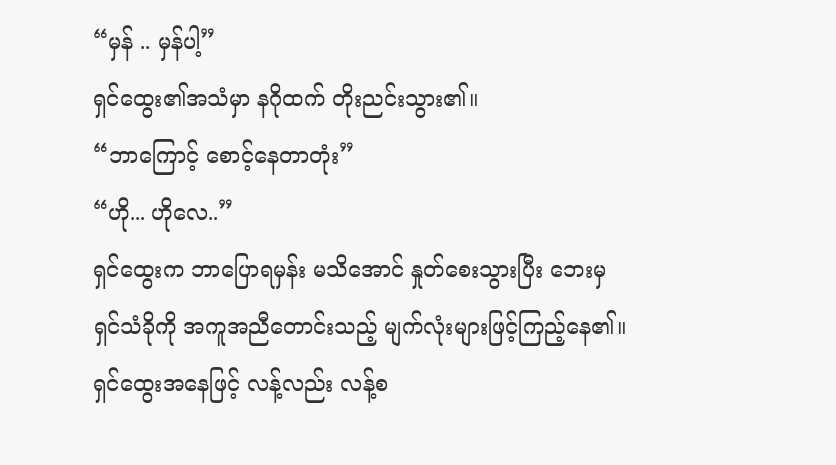“မှန် .. မှန်ပါ့”
ရှင်ထွေး၏အသံမှာ နဂိုထက် တိုးညင်းသွား၏။
“ဘာကြောင့် စောင့်နေတာတုံး”
“ဟို... ဟိုလေ..”
ရှင်ထွေးက ဘာပြောရမှန်း မသိအောင် နှုတ်စေးသွားပြီး ဘေးမှ ရှင်သံခိုကို အကူအညီတောင်းသည့် မျက်လုံးများဖြင့်ကြည့်နေ၏။
ရှင်ထွေးအနေဖြင့် လန့်လည်း လန့်စ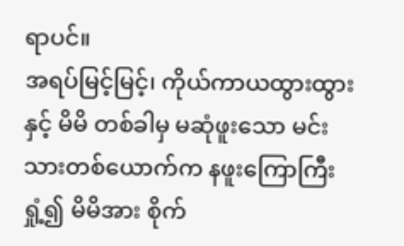ရာပင်။
အရပ်မြင့်မြင့်၊ ကိုယ်ကာယထွားထွားနှင့် မိမိ တစ်ခါမှ မဆုံဖူးသော မင်းသားတစ်ယောက်က နဖူးကြောကြီးရှုံ့၍ မိမိအား စိုက်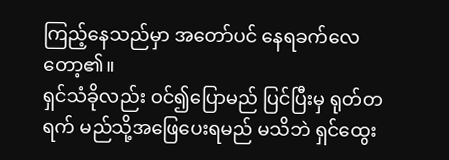ကြည့်နေသည်မှာ အတော်ပင် နေရခက်လေတော့၏။
ရှင်သံခိုလည်း ဝင်၍ပြောမည် ပြင်ပြီးမှ ရုတ်တရက် မည်သို့အဖြေပေးရမည် မသိဘဲ ရှင်ထွေး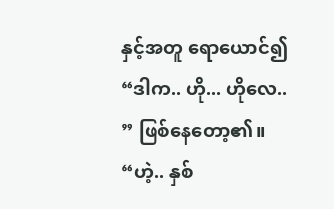နှင့်အတူ ရောယောင်၍ “ဒါက.. ဟို... ဟိုလေ.. ” ဖြစ်နေတော့၏။
“ဟဲ့.. နှစ်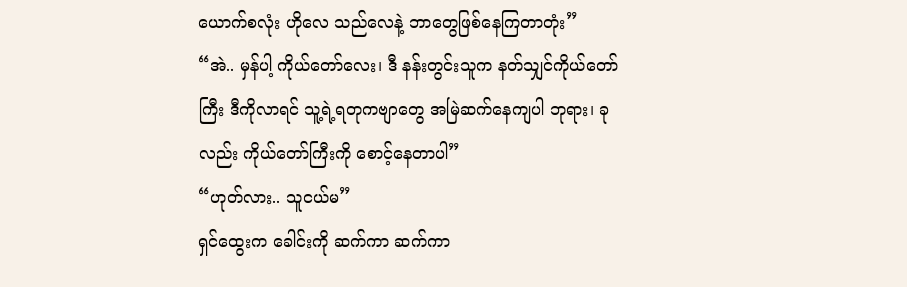ယောက်စလုံး ဟိုလေ သည်လေနဲ့ ဘာတွေဖြစ်နေကြတာတုံး”
“အဲ.. မှန်ပါ့ ကိုယ်တော်လေး၊ ဒီ နန်းတွင်းသူက နတ်သျှင်ကိုယ်တော်ကြီး ဒီကိုလာရင် သူ့ရဲ့ရတုကဗျာတွေ အမြဲဆက်နေကျပါ ဘုရား၊ ခုလည်း ကိုယ်တော်ကြီးကို စောင့်နေတာပါ”
“ဟုတ်လား.. သူငယ်မ”
ရှင်ထွေးက ခေါင်းကို ဆက်ကာ ဆက်ကာ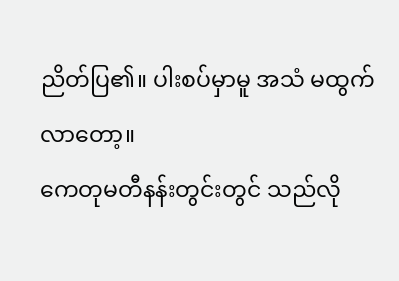ညိတ်ပြ၏။ ပါးစပ်မှာမူ အသံ မထွက်လာတော့။
ကေတုမတီနန်းတွင်းတွင် သည်လို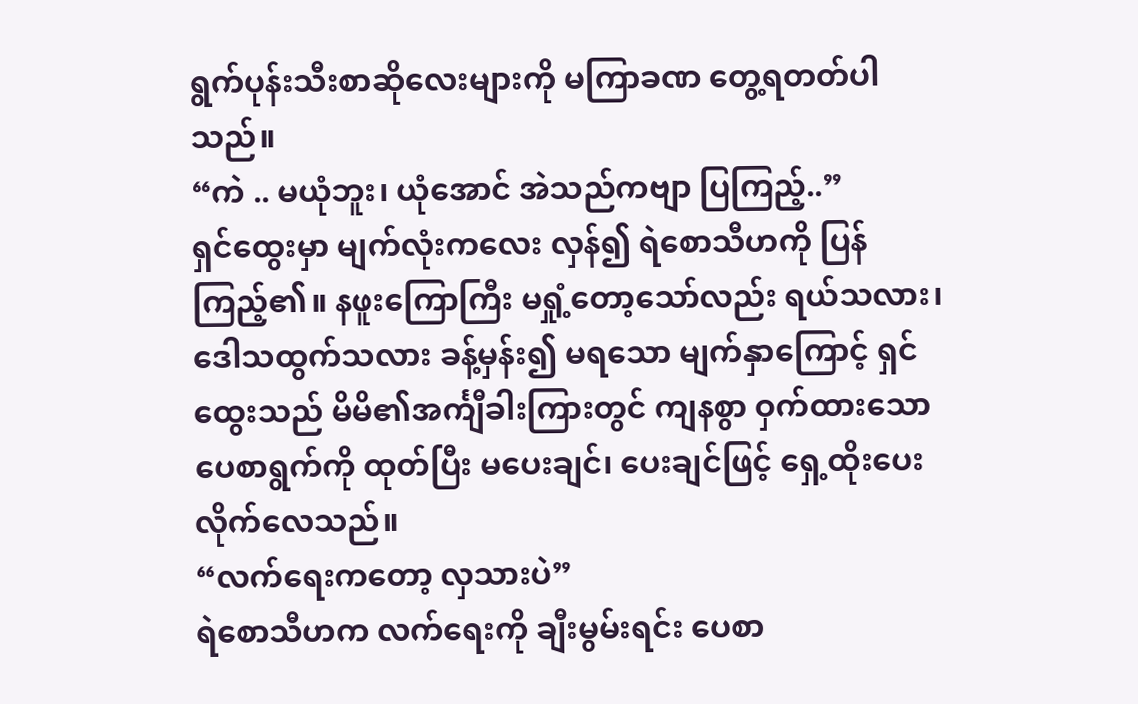ရွက်ပုန်းသီးစာဆိုလေးများကို မကြာခဏ တွေ့ရတတ်ပါသည်။
“ကဲ .. မယုံဘူး၊ ယုံအောင် အဲသည်ကဗျာ ပြကြည့်..”
ရှင်ထွေးမှာ မျက်လုံးကလေး လှန်၍ ရဲစောသီဟကို ပြန်ကြည့်၏။ နဖူးကြောကြီး မရှုံ့တော့သော်လည်း ရယ်သလား၊ ဒေါသထွက်သလား ခန့်မှန်း၍ မရသော မျက်နှာကြောင့် ရှင်ထွေးသည် မိမိ၏အင်္ကျီခါးကြားတွင် ကျနစွာ ဝှက်ထားသော ပေစာရွက်ကို ထုတ်ပြီး မပေးချင်၊ ပေးချင်ဖြင့် ရှေ့ထိုးပေးလိုက်လေသည်။
“လက်ရေးကတော့ လှသားပဲ”
ရဲစောသီဟက လက်ရေးကို ချီးမွမ်းရင်း ပေစာ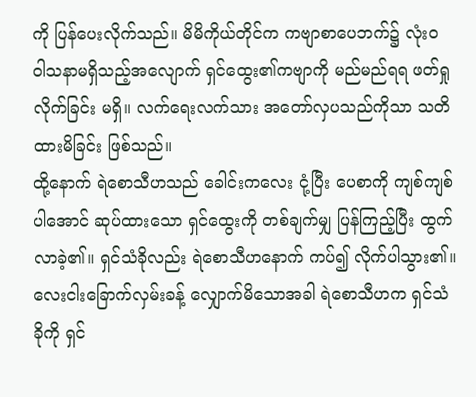ကို ပြန်ပေးလိုက်သည်။ မိမိကိုယ်တိုင်က ကဗျာစာပေဘက်၌ လုံးဝ ဝါသနာမရှိသည့်အလျောက် ရှင်ထွေး၏ကဗျာကို မည်မည်ရရ ဖတ်ရှုလိုက်ခြင်း မရှိ။ လက်ရေးလက်သား အတော်လှပသည်ကိုသာ သတိထားမိခြင်း ဖြစ်သည်။
ထို့နောက် ရဲစောသီဟသည် ခေါင်းကလေး ငုံ့ပြီး ပေစာကို ကျစ်ကျစ်ပါအောင် ဆုပ်ထားသော ရှင်ထွေးကို တစ်ချက်မျှ ပြန်ကြည့်ပြီး ထွက်လာခဲ့၏။ ရှင်သံခိုလည်း ရဲစောသီဟနောက် ကပ်၍ လိုက်ပါသွား၏။
လေးငါးခြောက်လှမ်းခန့် လျှောက်မိသောအခါ ရဲစောသီဟက ရှင်သံခိုကို ရှင်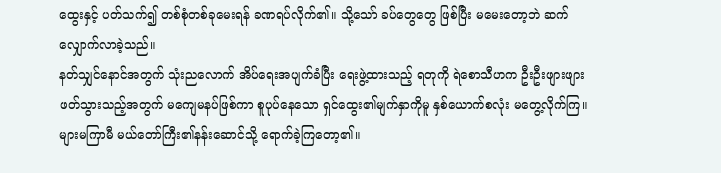ထွေးနှင့် ပတ်သက်၍ တစ်စုံတစ်ခုမေးရန် ခဏရပ်လိုက်၏။ သို့သော် ခပ်တွေတွေ ဖြစ်ပြီး မမေးတော့ဘဲ ဆက်လျှောက်လာခဲ့သည်။
နတ်သျှင်နောင်အတွက် သုံးညလောက် အိပ်ရေးအပျက်ခံပြီး ရေးဖွဲ့ထားသည့် ရတုကို ရဲစောသီဟက ဦးဦးဖျားဖျား ဖတ်သွားသည့်အတွက် မကျေမနပ်ဖြစ်ကာ စူပုပ်နေသော ရှင်ထွေး၏မျက်နှာကိုမူ နှစ်ယောက်စလုံး မတွေ့လိုက်ကြ။
များမကြာမီ မယ်တော်ကြီး၏နန်းဆောင်သို့ ရောက်ခဲ့ကြတော့၏။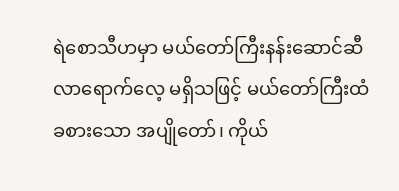ရဲစောသီဟမှာ မယ်တော်ကြီးနန်းဆောင်ဆီ လာရောက်လေ့ မရှိသဖြင့် မယ်တော်ကြီးထံ ခစားသော အပျိုတော်၊ ကိုယ်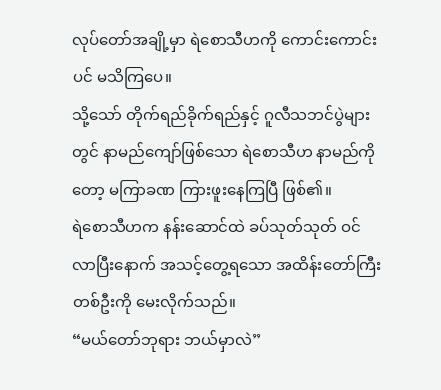လုပ်တော်အချို့မှာ ရဲစောသီဟကို ကောင်းကောင်းပင် မသိကြပေ။
သို့သော် တိုက်ရည်ခိုက်ရည်နှင့် ဂူလီသဘင်ပွဲများတွင် နာမည်ကျော်ဖြစ်သော ရဲစောသီဟ နာမည်ကိုတော့ မကြာခဏ ကြားဖူးနေကြပြီ ဖြစ်၏။
ရဲစောသီဟက နန်းဆောင်ထဲ ခပ်သုတ်သုတ် ဝင်လာပြီးနောက် အသင့်တွေ့ရသော အထိန်းတော်ကြီးတစ်ဦးကို မေးလိုက်သည်။
“မယ်တော်ဘုရား ဘယ်မှာလဲ”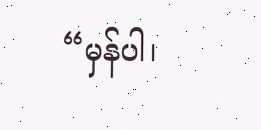“မှန်ပါ၊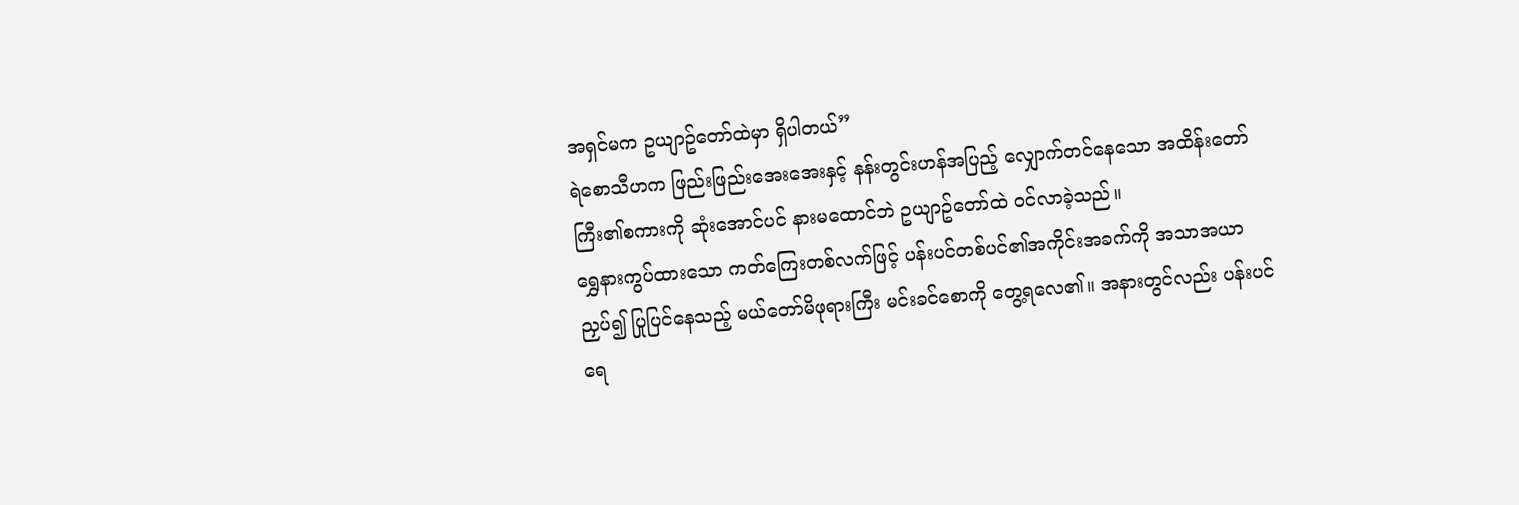အရှင်မက ဥယျာဥ်တော်ထဲမှာ ရှိပါတယ်”
ရဲစောသီဟက ဖြည်းဖြည်းအေးအေးနှင့် နန်းတွင်းဟန်အပြည့် လျှောက်တင်နေသော အထိန်းတော်ကြီး၏စကားကို ဆုံးအောင်ပင် နားမထောင်ဘဲ ဥယျာဥ်တော်ထဲ ဝင်လာခဲ့သည်။
ရွှေနားကွပ်ထားသော ကတ်ကြေးတစ်လက်ဖြင့် ပန်းပင်တစ်ပင်၏အကိုင်းအခက်ကို အသာအယာ ညှပ်၍ ပြုပြင်နေသည့် မယ်တော်မိဖုရားကြီး မင်းခင်စောကို တွေ့ရလေ၏။ အနားတွင်လည်း ပန်းပင်ရေ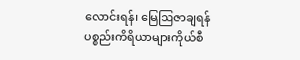လောင်းရန်၊ မြေဩဇာချရန် ပစ္စည်းကိရိယာများကိုယ်စီ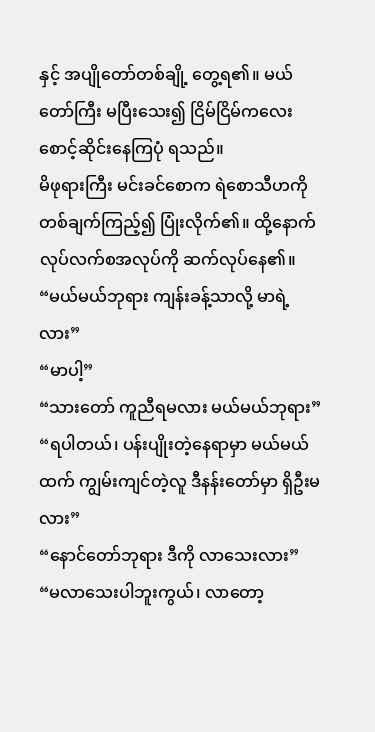နှင့် အပျိုတော်တစ်ချို့ တွေ့ရ၏။ မယ်တော်ကြီး မပြီးသေး၍ ငြိမ်ငြိမ်ကလေး စောင့်ဆိုင်းနေကြပုံ ရသည်။
မိဖုရားကြီး မင်းခင်စောက ရဲစောသီဟကို တစ်ချက်ကြည့်၍ ပြုံးလိုက်၏။ ထို့နောက် လုပ်လက်စအလုပ်ကို ဆက်လုပ်နေ၏။
“မယ်မယ်ဘုရား ကျန်းခန့်သာလို့ မာရဲ့လား”
“မာပါ့”
“သားတော် ကူညီရမလား မယ်မယ်ဘုရား”
“ရပါတယ်၊ ပန်းပျိုးတဲ့နေရာမှာ မယ်မယ်ထက် ကျွမ်းကျင်တဲ့လူ ဒီနန်းတော်မှာ ရှိဦးမလား”
“နောင်တော်ဘုရား ဒီကို လာသေးလား”
“မလာသေးပါဘူးကွယ်၊ လာတော့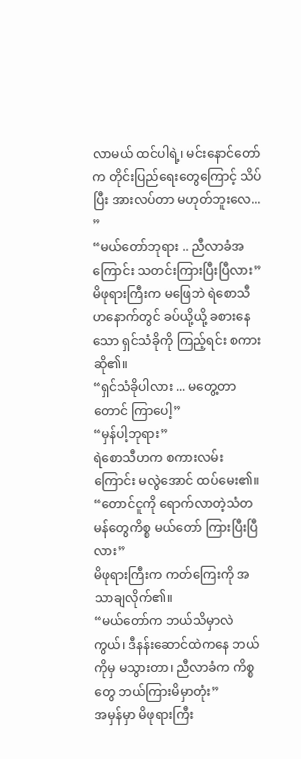လာမယ် ထင်ပါရဲ့၊ မင်းနောင်တော်က တိုင်းပြည်ရေးတွေကြောင့် သိပ်ပြီး အားလပ်တာ မဟုတ်ဘူးလေ... ”
“မယ်တော်ဘုရား .. ညီလာခံအကြောင်း သတင်းကြားပြီးပြီလား”
မိဖုရားကြီးက မဖြေဘဲ ရဲစောသီဟနောက်တွင် ခပ်ယို့ယို့ ခစားနေသော ရှင်သံခိုကို ကြည့်ရင်း စကားဆို၏။
“ရှင်သံခိုပါလား ... မတွေ့တာတောင် ကြာပေါ့”
“မှန်ပါ့ဘုရား”
ရဲစောသီဟက စကားလမ်းကြောင်း မလွဲအောင် ထပ်မေး၏။
“တောင်ငူကို ရောက်လာတဲ့သံတမန်တွေကိစ္စ မယ်တော် ကြားပြီးပြီလား”
မိဖုရားကြီးက ကတ်ကြေးကို အသာချလိုက်၏။
“မယ်တော်က ဘယ်သိမှာလဲကွယ်၊ ဒီနန်းဆောင်ထဲကနေ ဘယ်ကိုမှ မသွားတာ၊ ညီလာခံက ကိစ္စတွေ ဘယ်ကြားမိမှာတုံး”
အမှန်မှာ မိဖုရားကြီး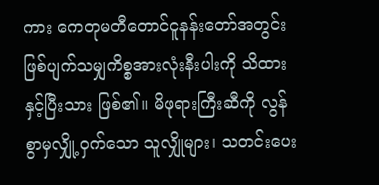ကား ကေတုမတီတောင်ငူနန်းတော်အတွင်း ဖြစ်ပျက်သမျှကိစ္စအားလုံးနီးပါးကို သိထားနှင့်ပြီးသား ဖြစ်၏။ မိဖုရားကြီးဆီကို လွန်စွာမှလျှို့ဝှက်သော သူလျှိုများ၊ သတင်းပေး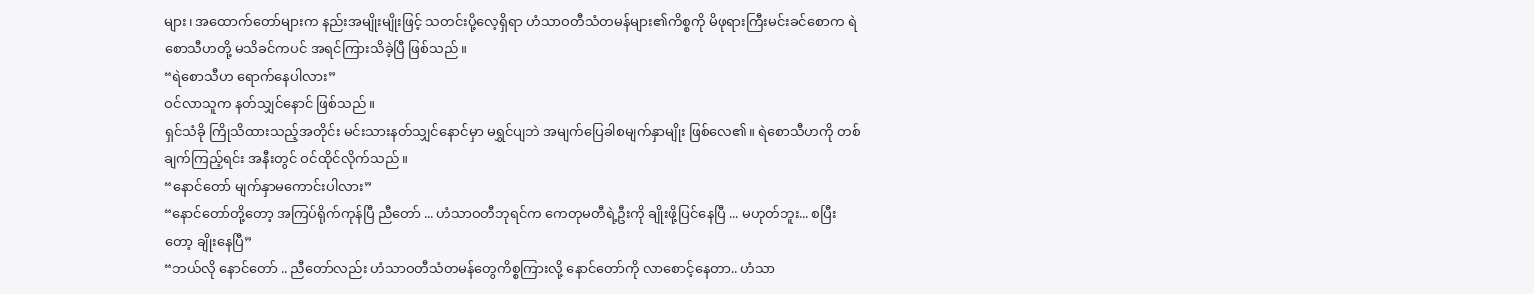များ၊ အထောက်တော်များက နည်းအမျိုးမျိုးဖြင့် သတင်းပို့လေ့ရှိရာ ဟံသာဝတီသံတမန်များ၏ကိစ္စကို မိဖုရားကြီးမင်းခင်စောက ရဲစောသီဟတို့ မသိခင်ကပင် အရင်ကြားသိခဲ့ပြီ ဖြစ်သည်။
“ရဲစောသီဟ ရောက်နေပါလား”
ဝင်လာသူက နတ်သျှင်နောင် ဖြစ်သည်။
ရှင်သံခို ကြိုသိထားသည့်အတိုင်း မင်းသားနတ်သျှင်နောင်မှာ မရွှင်ပျဘဲ အမျက်ပြေခါစမျက်နှာမျိုး ဖြစ်လေ၏။ ရဲစောသီဟကို တစ်ချက်ကြည့်ရင်း အနီးတွင် ဝင်ထိုင်လိုက်သည်။
“နောင်တော် မျက်နှာမကောင်းပါလား”
“နောင်တော်တို့တော့ အကြပ်ရိုက်ကုန်ပြီ ညီတော် ... ဟံသာဝတီဘုရင်က ကေတုမတီရဲ့ဦးကို ချိုးဖို့ပြင်နေပြီ ... မဟုတ်ဘူး... စပြီးတော့ ချိုးနေပြီ”
“ဘယ်လို နောင်တော် .. ညီတော်လည်း ဟံသာဝတီသံတမန်တွေကိစ္စကြားလို့ နောင်တော်ကို လာစောင့်နေတာ.. ဟံသာ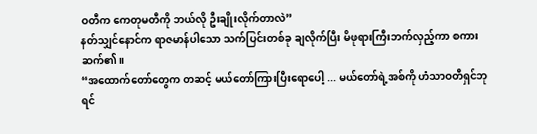ဝတီက ကေတုမတီကို ဘယ်လို ဦးချိုးလိုက်တာလဲ”
နတ်သျှင်နောင်က ရာဇမာန်ပါသော သက်ပြင်းတစ်ခု ချလိုက်ပြီး မိဖုရားကြီးဘက်လှည့်ကာ စကားဆက်၏။
“အထောက်တော်တွေက တဆင့် မယ်တော်ကြားပြီးရောပေါ့ ... မယ်တော်ရဲ့အစ်ကို ဟံသာဝတီရှင်ဘုရင်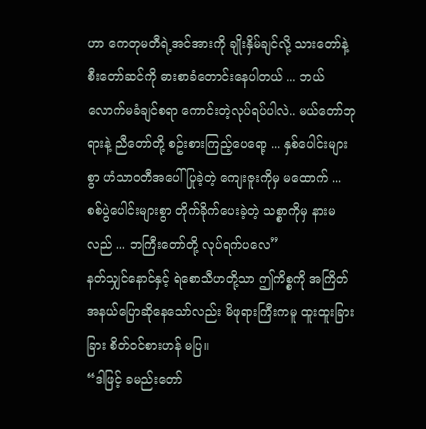ဟာ ကေတုမတီရဲ့အင်အားကို ချိုးနှိမ်ချင်လို့ သားတော်နဲ့ စီးတော်ဆင်ကို ဓားစာခံတောင်းနေပါတယ် ... ဘယ်လောက်မခံချင်စရာ ကောင်းတဲ့လုပ်ရပ်ပါလဲ.. မယ်တော်ဘုရားနဲ့ ညီတော်တို့ စဥ်းစားကြည့်ပေရော့ ... နှစ်ပေါင်းများစွာ ဟံသာဝတီအပေါ် ပြုခဲ့တဲ့ ကျေးဇူးကိုမှ မထောက် ... စစ်ပွဲပေါင်းများစွာ တိုက်ခိုက်ပေးခဲ့တဲ့ သစ္စာကိုမှ နားမလည် ... ဘကြီးတော်တို့ လုပ်ရက်ပလေ”
နတ်သျှင်နောင်နှင့် ရဲစောသီဟတို့သာ ဤကိစ္စကို အကြိတ်အနယ်ပြောဆိုနေသော်လည်း မိဖုရားကြီးကမူ ထူးထူးခြားခြား စိတ်ဝင်စားဟန် မပြ။
“ဒါဖြင့် ခမည်းတော်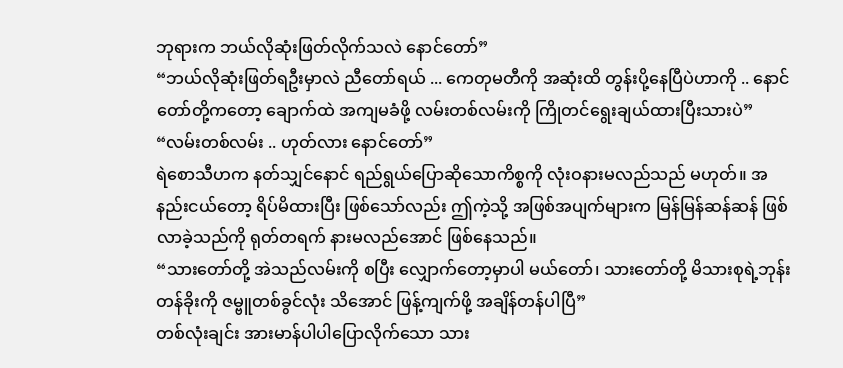ဘုရားက ဘယ်လိုဆုံးဖြတ်လိုက်သလဲ နောင်တော်”
“ဘယ်လိုဆုံးဖြတ်ရဦးမှာလဲ ညီတော်ရယ် ... ကေတုမတီကို အဆုံးထိ တွန်းပို့နေပြီပဲဟာကို .. နောင်တော်တို့ကတော့ ချောက်ထဲ အကျမခံဖို့ လမ်းတစ်လမ်းကို ကြိုတင်ရွေးချယ်ထားပြီးသားပဲ”
“လမ်းတစ်လမ်း .. ဟုတ်လား နောင်တော်”
ရဲစောသီဟက နတ်သျှင်နောင် ရည်ရွယ်ပြောဆိုသောကိစ္စကို လုံးဝနားမလည်သည် မဟုတ်။ အနည်းငယ်တော့ ရိပ်မိထားပြီး ဖြစ်သော်လည်း ဤကဲ့သို့ အဖြစ်အပျက်များက မြန်မြန်ဆန်ဆန် ဖြစ်လာခဲ့သည်ကို ရုတ်တရက် နားမလည်အောင် ဖြစ်နေသည်။
“သားတော်တို့ အဲသည်လမ်းကို စပြီး လျှောက်တော့မှာပါ မယ်တော်၊ သားတော်တို့ မိသားစုရဲ့ဘုန်းတန်ခိုးကို ဇမ္ဗူတစ်ခွင်လုံး သိအောင် ဖြန့်ကျက်ဖို့ အချိန်တန်ပါပြီ”
တစ်လုံးချင်း အားမာန်ပါပါပြောလိုက်သော သား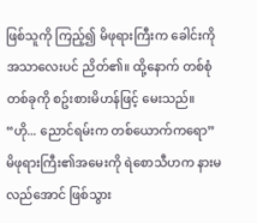ဖြစ်သူကို ကြည့်၍ မိဖုရားကြီးက ခေါင်းကို အသာလေးပင် ညိတ်၏။ ထို့နောက် တစ်စုံတစ်ခုကို စဥ်းစားမိဟန်ဖြင့် မေးသည်။
“ဟို... ညောင်ရမ်းက တစ်ယောက်ကရော”
မိဖုရားကြီး၏အမေးကို ရဲစောသီဟက နားမလည်အောင် ဖြစ်သွား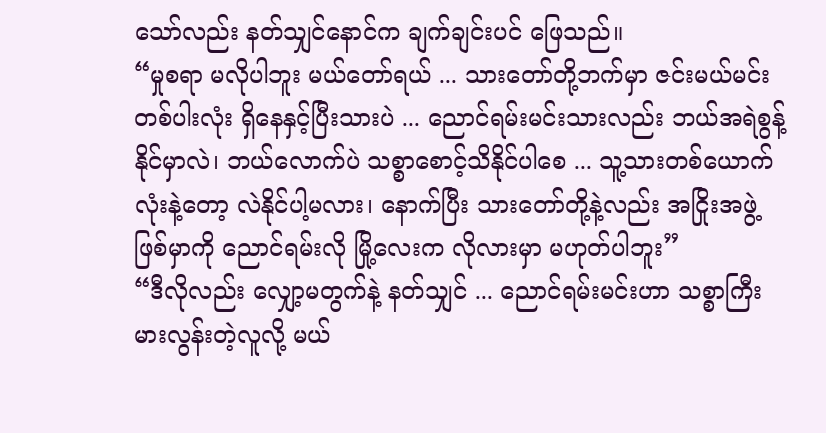သော်လည်း နတ်သျှင်နောင်က ချက်ချင်းပင် ဖြေသည်။
“မှုစရာ မလိုပါဘူး မယ်တော်ရယ် ... သားတော်တို့ဘက်မှာ ဇင်းမယ်မင်းတစ်ပါးလုံး ရှိနေနှင့်ပြီးသားပဲ ... ညောင်ရမ်းမင်းသားလည်း ဘယ်အရဲစွန့်နိုင်မှာလဲ၊ ဘယ်လောက်ပဲ သစ္စာစောင့်သိနိုင်ပါစေ ... သူ့သားတစ်ယောက်လုံးနဲ့တော့ လဲနိုင်ပါ့မလား၊ နောက်ပြီး သားတော်တို့နဲ့လည်း အငြိုးအဖွဲ့ဖြစ်မှာကို ညောင်ရမ်းလို မြို့လေးက လိုလားမှာ မဟုတ်ပါဘူး”
“ဒီလိုလည်း လျှော့မတွက်နဲ့ နတ်သျှင် ... ညောင်ရမ်းမင်းဟာ သစ္စာကြီးမားလွန်းတဲ့လူလို့ မယ်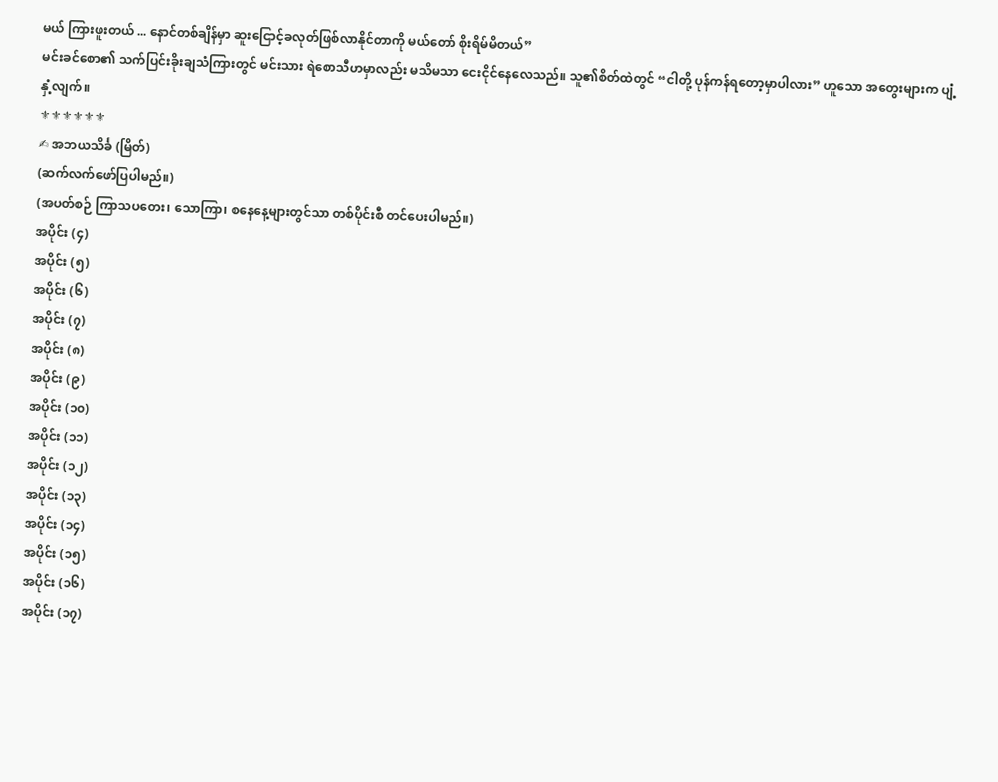မယ် ကြားဖူးတယ် ... နောင်တစ်ချိန်မှာ ဆူးငြောင့်ခလုတ်ဖြစ်လာနိုင်တာကို မယ်တော် စိုးရိမ်မိတယ်”
မင်းခင်စော၏ သက်ပြင်းခိုးချသံကြားတွင် မင်းသား ရဲစောသီဟမှာလည်း မသိမသာ ငေးငိုင်နေလေသည်။ သူ၏စိတ်ထဲတွင် “ငါတို့ ပုန်ကန်ရတော့မှာပါလား” ဟူသော အတွေးများက ပျံ့နှံ့လျက်။
⚜⚜⚜⚜⚜⚜
✍ အဘယသိင်္ခ (မြိတ်)
(ဆက်လက်ဖော်ပြပါမည်။)
(အပတ်စဉ် ကြာသပတေး၊ သောကြာ၊ စနေနေ့များတွင်သာ တစ်ပိုင်းစီ တင်ပေးပါမည်။)
အပိုင်း (၄)
အပိုင်း (၅)
အပိုင်း (၆)
အပိုင်း (၇)
အပိုင်း (၈)
အပိုင်း (၉)
အပိုင်း (၁၀)
အပိုင်း (၁၁)
အပိုင်း (၁၂)
အပိုင်း (၁၃)
အပိုင်း (၁၄)
အပိုင်း (၁၅)
အပိုင်း (၁၆)
အပိုင်း (၁၇)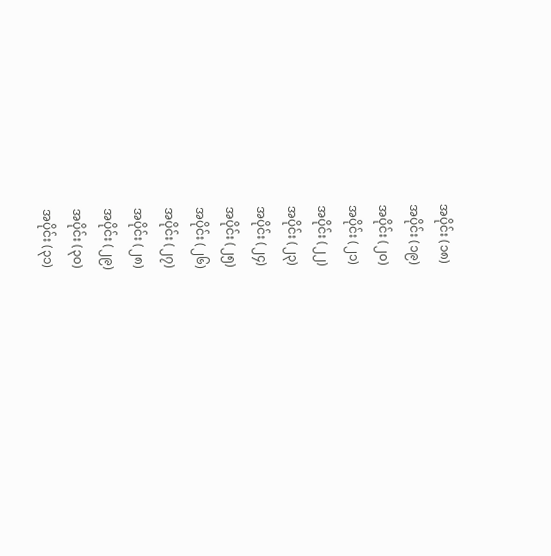အပိုင်း (၁၈)
အပိုင်း (၁၉)
အပိုင်း (၂၀)
အပိုင်း (၂၁)
အပိုင်း (၂၂)
အပိုင်း (၂၃)
အပိုင်း (၂၄)
အပိုင်း (၂၅)
အပိုင်း (၂၆)
အပိုင်း (၂၇)
အပိုင်း (၂၈)
အပိုင်း (၂၉)
အပိုင်း (၃၀)
အပိုင်း (၃၁)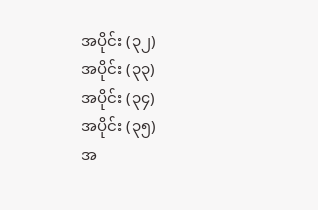အပိုင်း (၃၂)
အပိုင်း (၃၃)
အပိုင်း (၃၄)
အပိုင်း (၃၅)
အ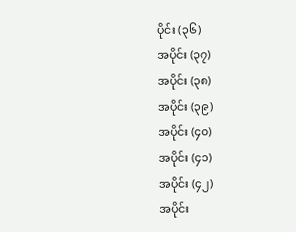ပိုင်း (၃၆)
အပိုင်း (၃၇)
အပိုင်း (၃၈)
အပိုင်း (၃၉)
အပိုင်း (၄၀)
အပိုင်း (၄၁)
အပိုင်း (၄၂)
အပိုင်း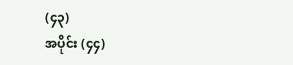(၄၃)
အပိုင်း (၄၄)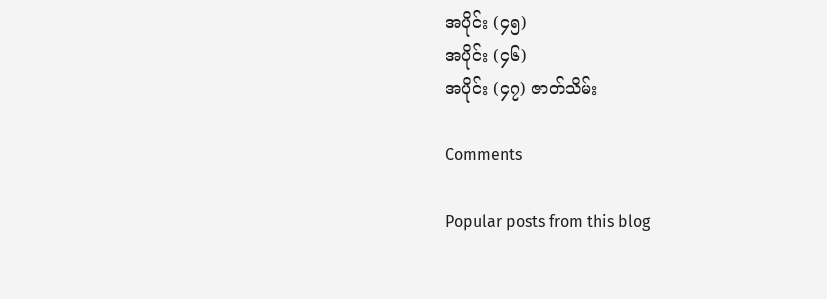အပိုင်း (၄၅)
အပိုင်း (၄၆)
အပိုင်း (၄၇) ဇာတ်သိမ်း

Comments

Popular posts from this blog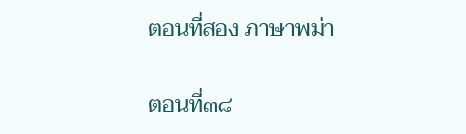ตอนที่สอง ภาษาพม่า

ตอนที่๓๘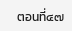ตอนที่๔๗